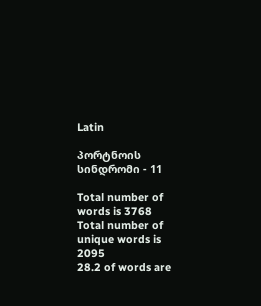Latin

პორტნოის სინდრომი - 11

Total number of words is 3768
Total number of unique words is 2095
28.2 of words are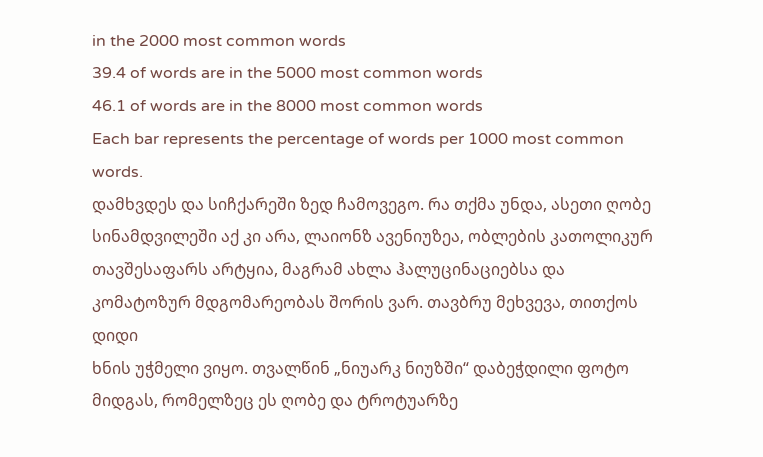in the 2000 most common words
39.4 of words are in the 5000 most common words
46.1 of words are in the 8000 most common words
Each bar represents the percentage of words per 1000 most common words.
დამხვდეს და სიჩქარეში ზედ ჩამოვეგო. რა თქმა უნდა, ასეთი ღობე
სინამდვილეში აქ კი არა, ლაიონზ ავენიუზეა, ობლების კათოლიკურ
თავშესაფარს არტყია, მაგრამ ახლა ჰალუცინაციებსა და კომატოზურ მდგომარეობას შორის ვარ. თავბრუ მეხვევა, თითქოს დიდი
ხნის უჭმელი ვიყო. თვალწინ „ნიუარკ ნიუზში“ დაბეჭდილი ფოტო
მიდგას, რომელზეც ეს ღობე და ტროტუარზე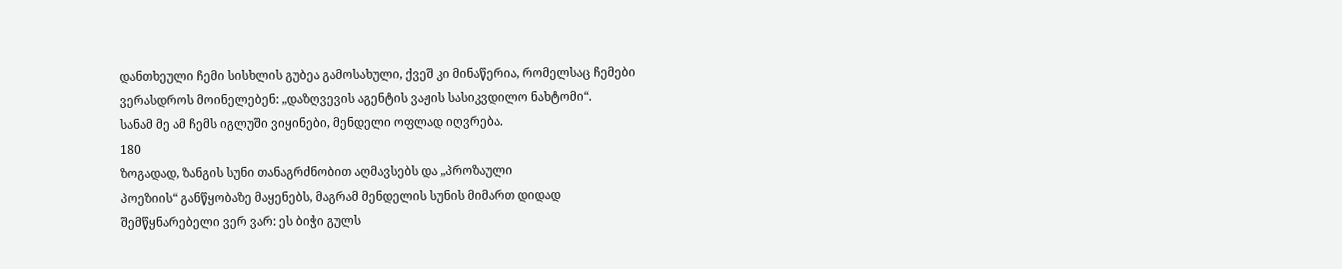დანთხეული ჩემი სისხლის გუბეა გამოსახული, ქვეშ კი მინაწერია, რომელსაც ჩემები ვერასდროს მოინელებენ: „დაზღვევის აგენტის ვაჟის სასიკვდილო ნახტომი“.
სანამ მე ამ ჩემს იგლუში ვიყინები, მენდელი ოფლად იღვრება.
180
ზოგადად, ზანგის სუნი თანაგრძნობით აღმავსებს და „პროზაული
პოეზიის“ განწყობაზე მაყენებს, მაგრამ მენდელის სუნის მიმართ დიდად შემწყნარებელი ვერ ვარ: ეს ბიჭი გულს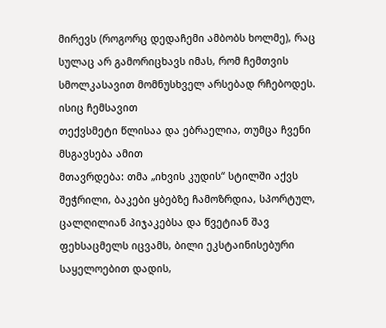მირევს (როგორც დედაჩემი ამბობს ხოლმე), რაც სულაც არ გამორიცხავს იმას, რომ ჩემთვის სმოლკასავით მომნუსხველ არსებად რჩებოდეს. ისიც ჩემსავით
თექვსმეტი წლისაა და ებრაელია, თუმცა ჩვენი მსგავსება ამით
მთავრდება: თმა „იხვის კუდის“ სტილში აქვს შეჭრილი, ბაკები ყბებზე ჩამოზრდია, სპორტულ, ცალღილიან პიჯაკებსა და წვეტიან შავ
ფეხსაცმელს იცვამს, ბილი ეკსტაინისებური საყელოებით დადის,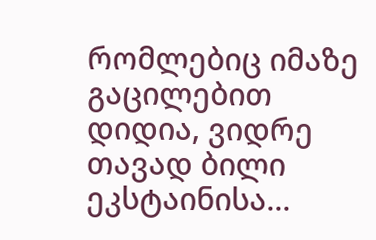რომლებიც იმაზე გაცილებით დიდია, ვიდრე თავად ბილი ეკსტაინისა...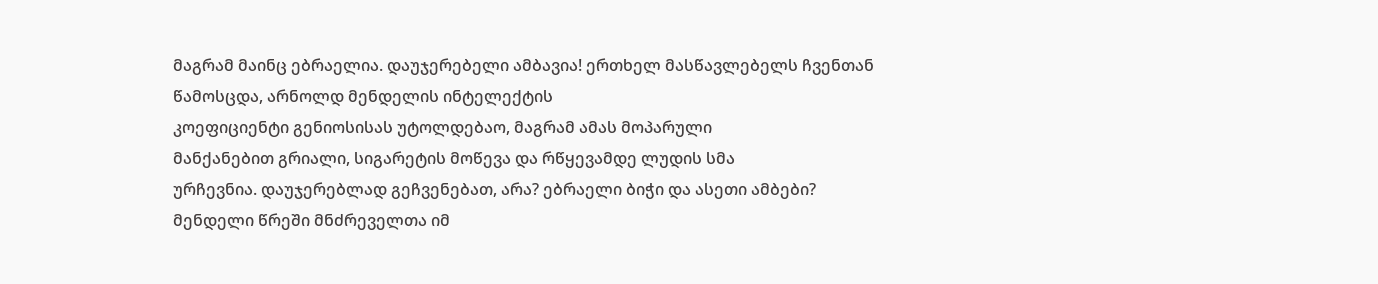მაგრამ მაინც ებრაელია. დაუჯერებელი ამბავია! ერთხელ მასწავლებელს ჩვენთან წამოსცდა, არნოლდ მენდელის ინტელექტის
კოეფიციენტი გენიოსისას უტოლდებაო, მაგრამ ამას მოპარული
მანქანებით გრიალი, სიგარეტის მოწევა და რწყევამდე ლუდის სმა
ურჩევნია. დაუჯერებლად გეჩვენებათ, არა? ებრაელი ბიჭი და ასეთი ამბები? მენდელი წრეში მნძრეველთა იმ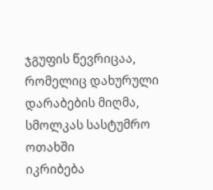ჯგუფის წევრიცაა, რომელიც დახურული დარაბების მიღმა, სმოლკას სასტუმრო ოთახში
იკრიბება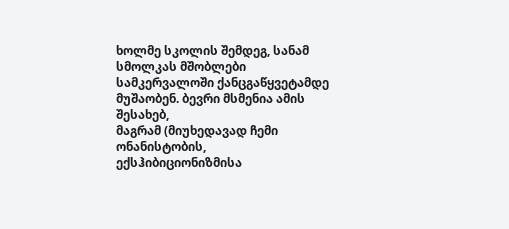ხოლმე სკოლის შემდეგ, სანამ სმოლკას მშობლები სამკერვალოში ქანცგაწყვეტამდე მუშაობენ. ბევრი მსმენია ამის შესახებ,
მაგრამ (მიუხედავად ჩემი ონანისტობის, ექსჰიბიციონიზმისა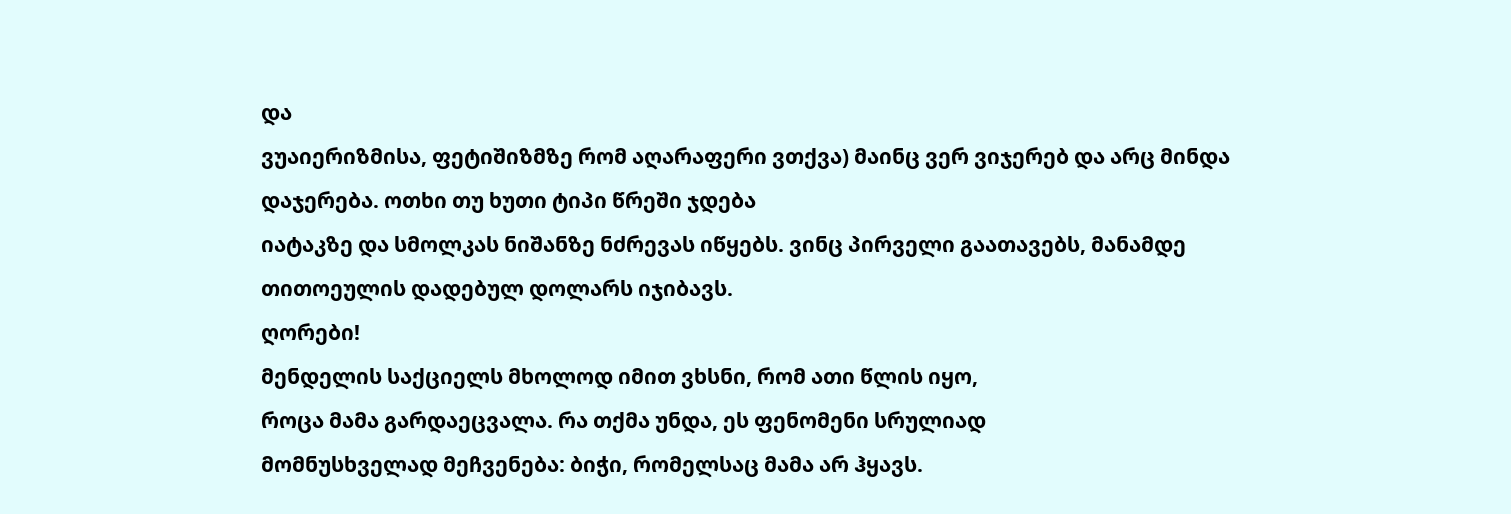და
ვუაიერიზმისა, ფეტიშიზმზე რომ აღარაფერი ვთქვა) მაინც ვერ ვიჯერებ და არც მინდა დაჯერება. ოთხი თუ ხუთი ტიპი წრეში ჯდება
იატაკზე და სმოლკას ნიშანზე ნძრევას იწყებს. ვინც პირველი გაათავებს, მანამდე თითოეულის დადებულ დოლარს იჯიბავს.
ღორები!
მენდელის საქციელს მხოლოდ იმით ვხსნი, რომ ათი წლის იყო,
როცა მამა გარდაეცვალა. რა თქმა უნდა, ეს ფენომენი სრულიად
მომნუსხველად მეჩვენება: ბიჭი, რომელსაც მამა არ ჰყავს.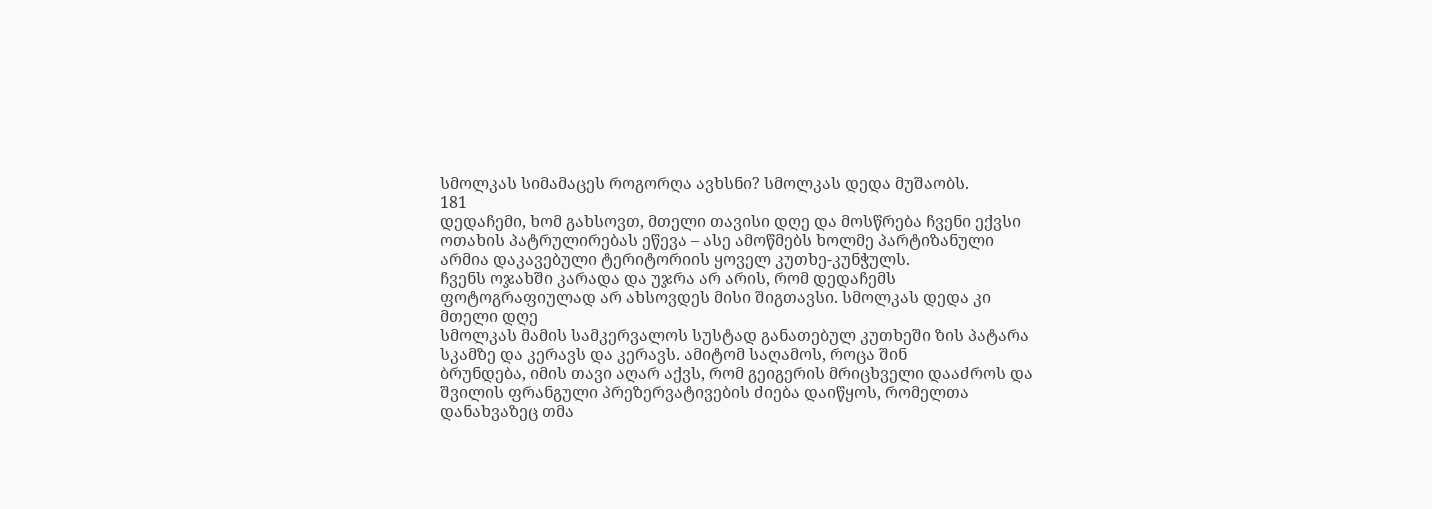სმოლკას სიმამაცეს როგორღა ავხსნი? სმოლკას დედა მუშაობს.
181
დედაჩემი, ხომ გახსოვთ, მთელი თავისი დღე და მოსწრება ჩვენი ექვსი ოთახის პატრულირებას ეწევა – ასე ამოწმებს ხოლმე პარტიზანული არმია დაკავებული ტერიტორიის ყოველ კუთხე-კუნჭულს.
ჩვენს ოჯახში კარადა და უჯრა არ არის, რომ დედაჩემს ფოტოგრაფიულად არ ახსოვდეს მისი შიგთავსი. სმოლკას დედა კი მთელი დღე
სმოლკას მამის სამკერვალოს სუსტად განათებულ კუთხეში ზის პატარა სკამზე და კერავს და კერავს. ამიტომ საღამოს, როცა შინ
ბრუნდება, იმის თავი აღარ აქვს, რომ გეიგერის მრიცხველი დააძროს და შვილის ფრანგული პრეზერვატივების ძიება დაიწყოს, რომელთა დანახვაზეც თმა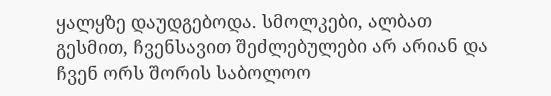ყალყზე დაუდგებოდა. სმოლკები, ალბათ
გესმით, ჩვენსავით შეძლებულები არ არიან და ჩვენ ორს შორის საბოლოო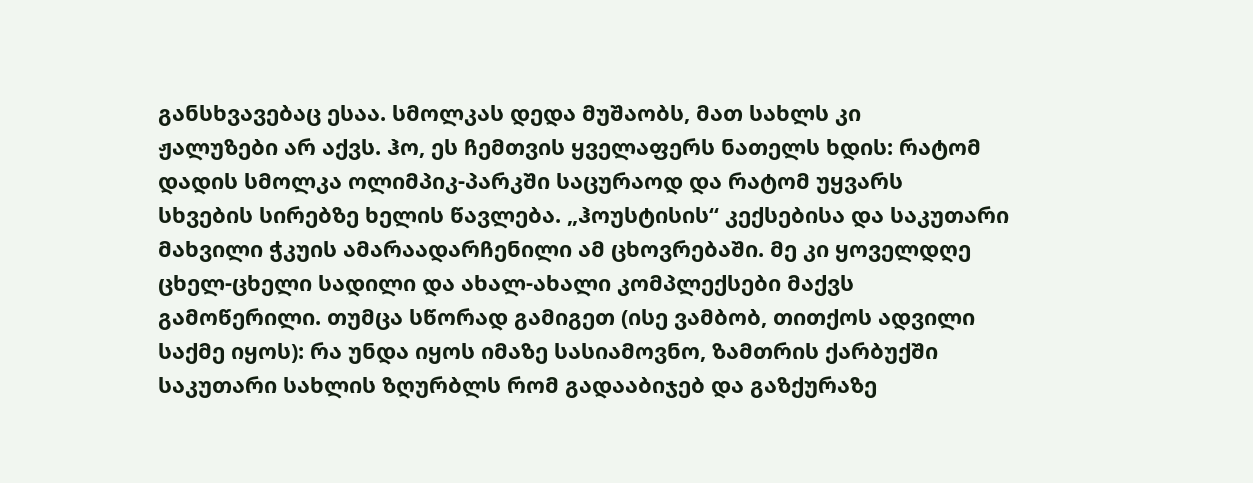განსხვავებაც ესაა. სმოლკას დედა მუშაობს, მათ სახლს კი
ჟალუზები არ აქვს. ჰო, ეს ჩემთვის ყველაფერს ნათელს ხდის: რატომ დადის სმოლკა ოლიმპიკ-პარკში საცურაოდ და რატომ უყვარს
სხვების სირებზე ხელის წავლება. „ჰოუსტისის“ კექსებისა და საკუთარი მახვილი ჭკუის ამარაადარჩენილი ამ ცხოვრებაში. მე კი ყოველდღე ცხელ-ცხელი სადილი და ახალ-ახალი კომპლექსები მაქვს
გამოწერილი. თუმცა სწორად გამიგეთ (ისე ვამბობ, თითქოს ადვილი საქმე იყოს): რა უნდა იყოს იმაზე სასიამოვნო, ზამთრის ქარბუქში საკუთარი სახლის ზღურბლს რომ გადააბიჯებ და გაზქურაზე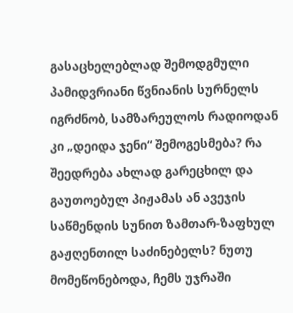გასაცხელებლად შემოდგმული პამიდვრიანი წვნიანის სურნელს იგრძნობ, სამზარეულოს რადიოდან კი „დეიდა ჯენი“ შემოგესმება? რა
შეედრება ახლად გარეცხილ და გაუთოებულ პიჟამას ან ავეჯის საწმენდის სუნით ზამთარ-ზაფხულ გაჟღენთილ საძინებელს? ნუთუ მომეწონებოდა, ჩემს უჯრაში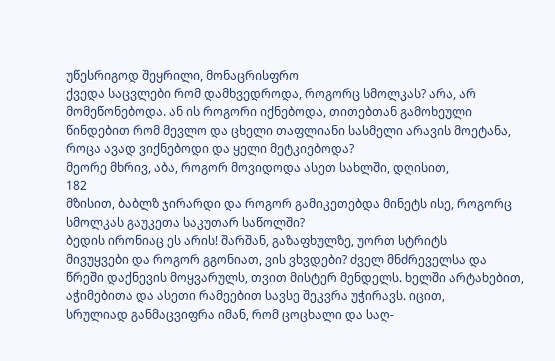უწესრიგოდ შეყრილი, მონაცრისფრო
ქვედა საცვლები რომ დამხვედროდა, როგორც სმოლკას? არა, არ
მომეწონებოდა. ან ის როგორი იქნებოდა, თითებთან გამოხეული
წინდებით რომ მევლო და ცხელი თაფლიანი სასმელი არავის მოეტანა, როცა ავად ვიქნებოდი და ყელი მეტკიებოდა?
მეორე მხრივ, აბა, როგორ მოვიდოდა ასეთ სახლში, დღისით,
182
მზისით, ბაბლზ ჯირარდი და როგორ გამიკეთებდა მინეტს ისე, როგორც სმოლკას გაუკეთა საკუთარ საწოლში?
ბედის ირონიაც ეს არის! შარშან, გაზაფხულზე, უორთ სტრიტს
მივუყვები და როგორ გგონიათ, ვის ვხვდები? ძველ მნძრეველსა და
წრეში დაქნევის მოყვარულს, თვით მისტერ მენდელს. ხელში არტახებით, აჭიმებითა და ასეთი რამეებით სავსე შეკვრა უჭირავს. იცით,
სრულიად განმაცვიფრა იმან, რომ ცოცხალი და საღ-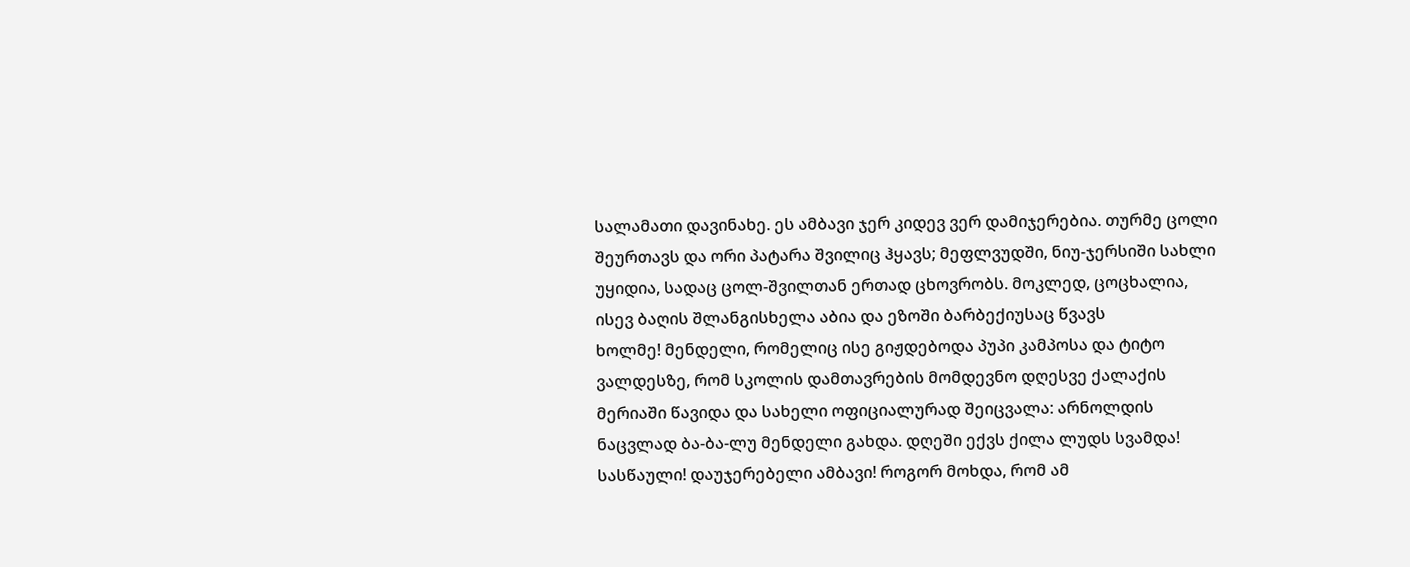სალამათი დავინახე. ეს ამბავი ჯერ კიდევ ვერ დამიჯერებია. თურმე ცოლი შეურთავს და ორი პატარა შვილიც ჰყავს; მეფლვუდში, ნიუ-ჯერსიში სახლი უყიდია, სადაც ცოლ-შვილთან ერთად ცხოვრობს. მოკლედ, ცოცხალია, ისევ ბაღის შლანგისხელა აბია და ეზოში ბარბექიუსაც წვავს
ხოლმე! მენდელი, რომელიც ისე გიჟდებოდა პუპი კამპოსა და ტიტო
ვალდესზე, რომ სკოლის დამთავრების მომდევნო დღესვე ქალაქის
მერიაში წავიდა და სახელი ოფიციალურად შეიცვალა: არნოლდის
ნაცვლად ბა-ბა-ლუ მენდელი გახდა. დღეში ექვს ქილა ლუდს სვამდა! სასწაული! დაუჯერებელი ამბავი! როგორ მოხდა, რომ ამ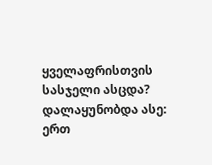ყველაფრისთვის სასჯელი ასცდა? დალაყუნობდა ასე: ერთ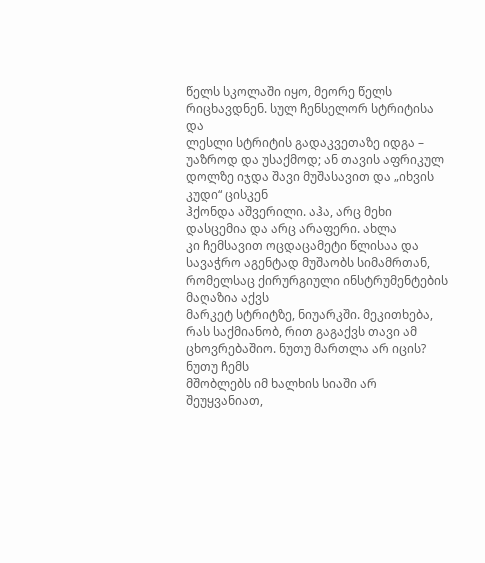წელს სკოლაში იყო, მეორე წელს რიცხავდნენ. სულ ჩენსელორ სტრიტისა და
ლესლი სტრიტის გადაკვეთაზე იდგა – უაზროდ და უსაქმოდ; ან თავის აფრიკულ დოლზე იჯდა შავი მუშასავით და „იხვის კუდი“ ცისკენ
ჰქონდა აშვერილი. აჰა, არც მეხი დასცემია და არც არაფერი. ახლა
კი ჩემსავით ოცდაცამეტი წლისაა და სავაჭრო აგენტად მუშაობს სიმამრთან, რომელსაც ქირურგიული ინსტრუმენტების მაღაზია აქვს
მარკეტ სტრიტზე, ნიუარკში. მეკითხება, რას საქმიანობ, რით გაგაქვს თავი ამ ცხოვრებაშიო. ნუთუ მართლა არ იცის? ნუთუ ჩემს
მშობლებს იმ ხალხის სიაში არ შეუყვანიათ,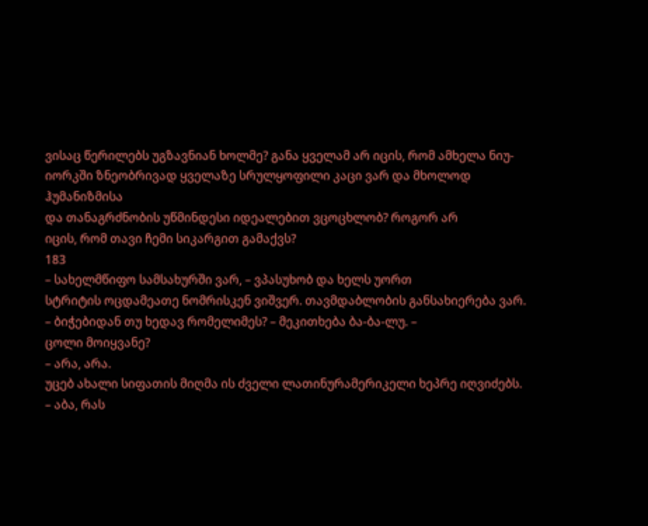ვისაც წერილებს უგზავნიან ხოლმე? განა ყველამ არ იცის, რომ ამხელა ნიუ-იორკში ზნეობრივად ყველაზე სრულყოფილი კაცი ვარ და მხოლოდ ჰუმანიზმისა
და თანაგრძნობის უწმინდესი იდეალებით ვცოცხლობ? როგორ არ
იცის, რომ თავი ჩემი სიკარგით გამაქვს?
183
– სახელმწიფო სამსახურში ვარ, – ვპასუხობ და ხელს უორთ
სტრიტის ოცდამეათე ნომრისკენ ვიშვერ. თავმდაბლობის განსახიერება ვარ.
– ბიჭებიდან თუ ხედავ რომელიმეს? – მეკითხება ბა-ბა-ლუ. –
ცოლი მოიყვანე?
– არა, არა.
უცებ ახალი სიფათის მიღმა ის ძველი ლათინურამერიკელი ხეპრე იღვიძებს.
– აბა, რას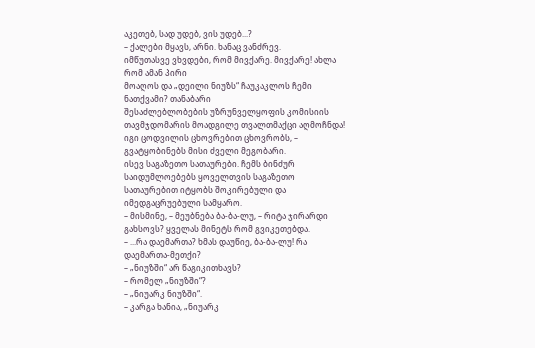აკეთებ, სად უდებ, ვის უდებ...?
– ქალები მყავს, არნი. ხანაც ვანძრევ.
იმწუთასვე ვხვდები, რომ მივქარე. მივქარე! ახლა რომ ამან პირი
მოაღოს და „დეილი ნიუზს“ ჩაუკაკლოს ჩემი ნათქვამი? თანაბარი
შესაძლებლობების უზრუნველყოფის კომისიის თავმჯდომარის მოადგილე თვალთმაქცი აღმოჩნდა! იგი ცოდვილის ცხოვრებით ცხოვრობს, – გვატყობინებს მისი ძველი მეგობარი.
ისევ საგაზეთო სათაურები. ჩემს ბინძურ საიდუმლოებებს ყოველთვის საგაზეთო სათაურებით იტყობს შოკირებული და იმედგაცრუებული სამყარო.
– მისმინე, – მეუბნება ბა-ბა-ლუ, – რიტა ჯირარდი გახსოვს? ყველას მინეტს რომ გვიკეთებდა.
– ...რა დაემართა? ხმას დაუწიე, ბა-ბა-ლუ! რა დაემართა-მეთქი?
– „ნიუზში“ არ წაგიკითხავს?
– რომელ „ნიუზში“?
– „ნიუარკ ნიუზში“.
– კარგა ხანია, „ნიუარკ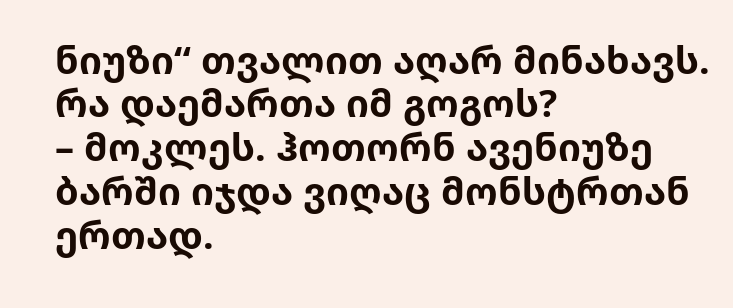ნიუზი“ თვალით აღარ მინახავს. რა დაემართა იმ გოგოს?
– მოკლეს. ჰოთორნ ავენიუზე ბარში იჯდა ვიღაც მონსტრთან ერთად.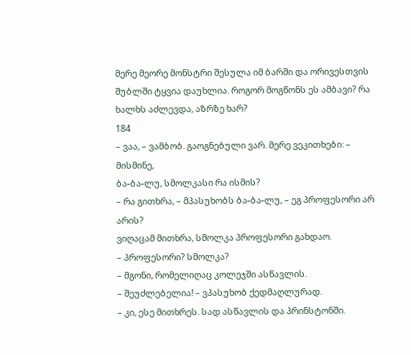მერე მეორე მონსტრი შესულა იმ ბარში და ორივესთვის შუბლში ტყვია დაუხლია. როგორ მოგწონს ეს ამბავი? რა ხალხს აძლევდა, აზრზე ხარ?
184
– ვაა, – ვამბობ. გაოგნებული ვარ. მერე ვეკითხები: – მისმინე,
ბა-ბა-ლუ, სმოლკასი რა ისმის?
– რა გითხრა, – მპასუხობს ბა-ბა-ლუ, – ეგ პროფესორი არ არის?
ვიღაცამ მითხრა, სმოლკა პროფესორი გახდაო.
– პროფესორი? სმოლკა?
– მგონი, რომელიღაც კოლეჯში ასწავლის.
– შეუძლებელია! – ვპასუხობ ქედმაღლურად.
– კი, ესე მითხრეს. სად ასწავლის და პრინსტონში.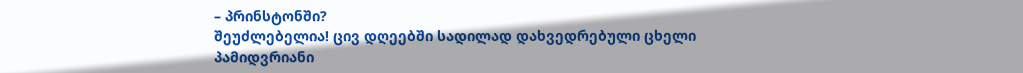– პრინსტონში?
შეუძლებელია! ცივ დღეებში სადილად დახვედრებული ცხელი
პამიდვრიანი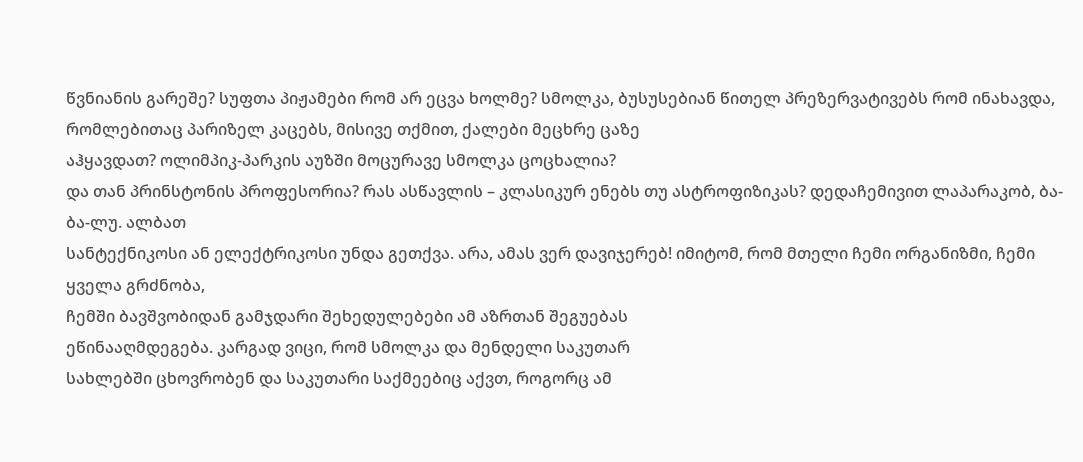წვნიანის გარეშე? სუფთა პიჟამები რომ არ ეცვა ხოლმე? სმოლკა, ბუსუსებიან წითელ პრეზერვატივებს რომ ინახავდა,
რომლებითაც პარიზელ კაცებს, მისივე თქმით, ქალები მეცხრე ცაზე
აჰყავდათ? ოლიმპიკ-პარკის აუზში მოცურავე სმოლკა ცოცხალია?
და თან პრინსტონის პროფესორია? რას ასწავლის – კლასიკურ ენებს თუ ასტროფიზიკას? დედაჩემივით ლაპარაკობ, ბა-ბა-ლუ. ალბათ
სანტექნიკოსი ან ელექტრიკოსი უნდა გეთქვა. არა, ამას ვერ დავიჯერებ! იმიტომ, რომ მთელი ჩემი ორგანიზმი, ჩემი ყველა გრძნობა,
ჩემში ბავშვობიდან გამჯდარი შეხედულებები ამ აზრთან შეგუებას
ეწინააღმდეგება. კარგად ვიცი, რომ სმოლკა და მენდელი საკუთარ
სახლებში ცხოვრობენ და საკუთარი საქმეებიც აქვთ, როგორც ამ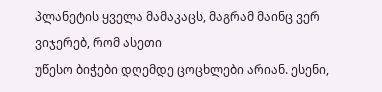პლანეტის ყველა მამაკაცს, მაგრამ მაინც ვერ ვიჯერებ, რომ ასეთი
უწესო ბიჭები დღემდე ცოცხლები არიან. ესენი,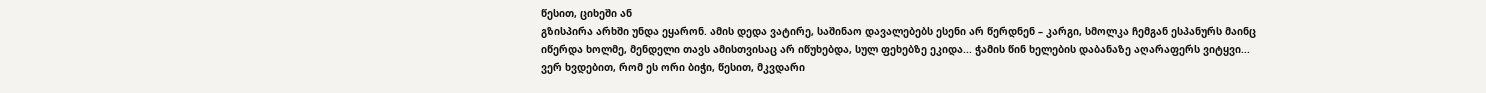წესით, ციხეში ან
გზისპირა არხში უნდა ეყარონ. ამის დედა ვატირე, საშინაო დავალებებს ესენი არ წერდნენ – კარგი, სმოლკა ჩემგან ესპანურს მაინც
იწერდა ხოლმე, მენდელი თავს ამისთვისაც არ იწუხებდა, სულ ფეხებზე ეკიდა... ჭამის წინ ხელების დაბანაზე აღარაფერს ვიტყვი...
ვერ ხვდებით, რომ ეს ორი ბიჭი, წესით, მკვდარი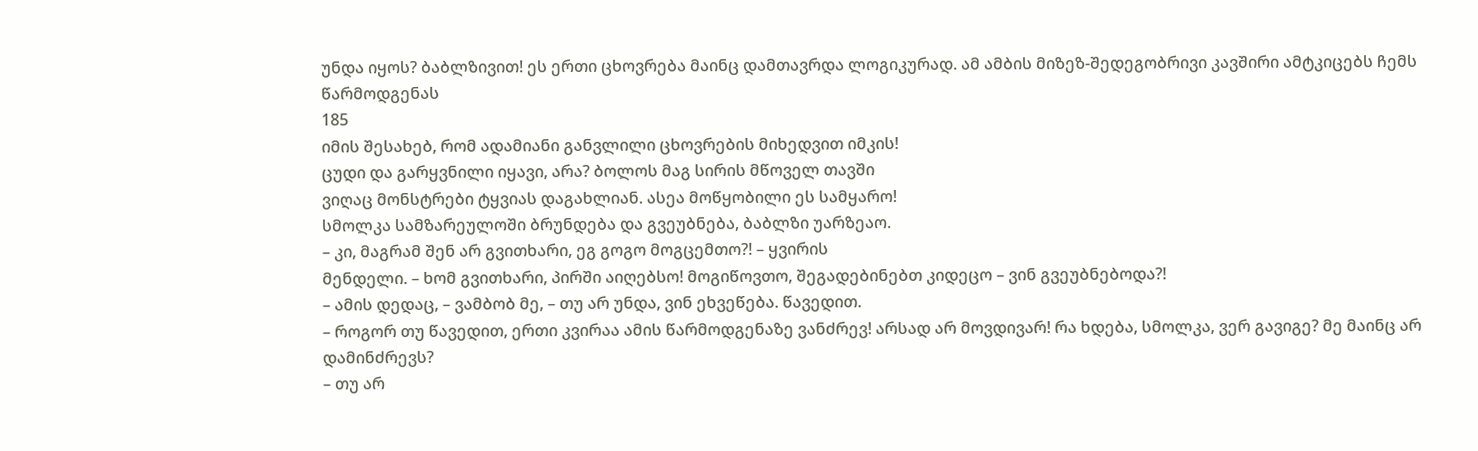უნდა იყოს? ბაბლზივით! ეს ერთი ცხოვრება მაინც დამთავრდა ლოგიკურად. ამ ამბის მიზეზ-შედეგობრივი კავშირი ამტკიცებს ჩემს წარმოდგენას
185
იმის შესახებ, რომ ადამიანი განვლილი ცხოვრების მიხედვით იმკის!
ცუდი და გარყვნილი იყავი, არა? ბოლოს მაგ სირის მწოველ თავში
ვიღაც მონსტრები ტყვიას დაგახლიან. ასეა მოწყობილი ეს სამყარო!
სმოლკა სამზარეულოში ბრუნდება და გვეუბნება, ბაბლზი უარზეაო.
– კი, მაგრამ შენ არ გვითხარი, ეგ გოგო მოგცემთო?! – ყვირის
მენდელი. – ხომ გვითხარი, პირში აიღებსო! მოგიწოვთო, შეგადებინებთ კიდეცო – ვინ გვეუბნებოდა?!
– ამის დედაც, – ვამბობ მე, – თუ არ უნდა, ვინ ეხვეწება. წავედით.
– როგორ თუ წავედით, ერთი კვირაა ამის წარმოდგენაზე ვანძრევ! არსად არ მოვდივარ! რა ხდება, სმოლკა, ვერ გავიგე? მე მაინც არ დამინძრევს?
– თუ არ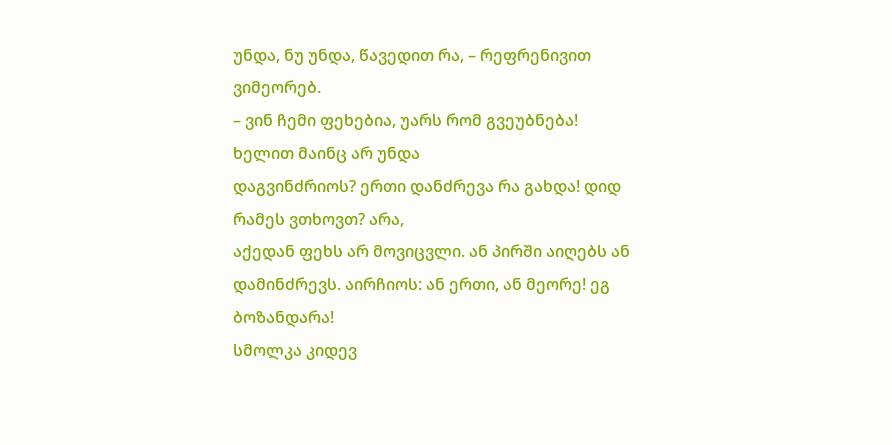უნდა, ნუ უნდა, წავედით რა, – რეფრენივით ვიმეორებ.
– ვინ ჩემი ფეხებია, უარს რომ გვეუბნება! ხელით მაინც არ უნდა
დაგვინძრიოს? ერთი დანძრევა რა გახდა! დიდ რამეს ვთხოვთ? არა,
აქედან ფეხს არ მოვიცვლი. ან პირში აიღებს ან დამინძრევს. აირჩიოს: ან ერთი, ან მეორე! ეგ ბოზანდარა!
სმოლკა კიდევ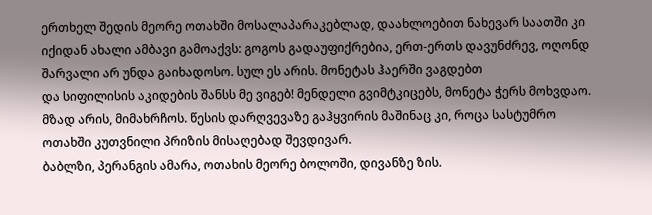ერთხელ შედის მეორე ოთახში მოსალაპარაკებლად, დაახლოებით ნახევარ საათში კი იქიდან ახალი ამბავი გამოაქვს: გოგოს გადაუფიქრებია, ერთ-ერთს დავუნძრევ, ოღონდ შარვალი არ უნდა გაიხადოსო. სულ ეს არის. მონეტას ჰაერში ვაგდებთ
და სიფილისის აკიდების შანსს მე ვიგებ! მენდელი გვიმტკიცებს, მონეტა ჭერს მოხვდაო. მზად არის, მიმახრჩოს. წესის დარღვევაზე გაჰყვირის მაშინაც კი, როცა სასტუმრო ოთახში კუთვნილი პრიზის მისაღებად შევდივარ.
ბაბლზი, პერანგის ამარა, ოთახის მეორე ბოლოში, დივანზე ზის.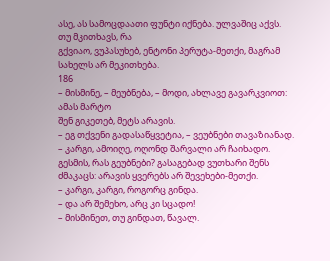ასე, ას სამოცდაათი ფუნტი იქნება. ულვაშიც აქვს. თუ მკითხავს, რა
გქვიაო, ვუპასუხებ, ენტონი პერუტა-მეთქი, მაგრამ სახელს არ მეკითხება.
186
– მისმინე, – მეუბნება, – მოდი, ახლავე გავარკვიოთ: ამას მარტო
შენ გიკეთებ, მეტს არავის.
– ეგ თქვენი გადასაწყვეტია, – ვეუბნები თავაზიანად.
– კარგი, ამოიღე, ოღონდ შარვალი არ ჩაიხადო. გესმის, რას გეუბნები? გასაგებად ვუთხარი შენს ძმაკაცს: არავის ყვერებს არ შევეხები-მეთქი.
– კარგი, კარგი, როგორც გინდა.
– და არ შემეხო, არც კი სცადო!
– მისმინეთ, თუ გინდათ, წავალ.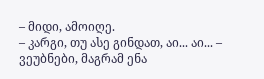– მიდი, ამოიღე.
– კარგი, თუ ასე გინდათ, აი... აი... – ვეუბნები, მაგრამ ენა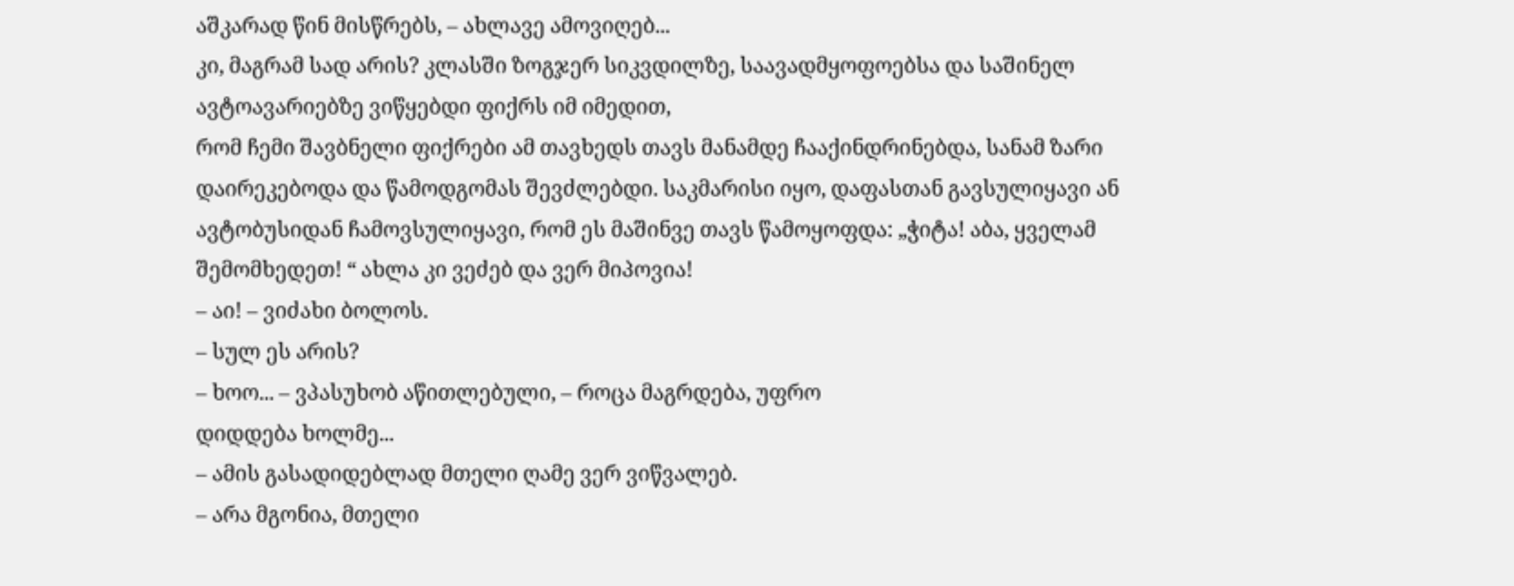აშკარად წინ მისწრებს, – ახლავე ამოვიღებ...
კი, მაგრამ სად არის? კლასში ზოგჯერ სიკვდილზე, საავადმყოფოებსა და საშინელ ავტოავარიებზე ვიწყებდი ფიქრს იმ იმედით,
რომ ჩემი შავბნელი ფიქრები ამ თავხედს თავს მანამდე ჩააქინდრინებდა, სანამ ზარი დაირეკებოდა და წამოდგომას შევძლებდი. საკმარისი იყო, დაფასთან გავსულიყავი ან ავტობუსიდან ჩამოვსულიყავი, რომ ეს მაშინვე თავს წამოყოფდა: „ჭიტა! აბა, ყველამ შემომხედეთ! “ ახლა კი ვეძებ და ვერ მიპოვია!
– აი! – ვიძახი ბოლოს.
– სულ ეს არის?
– ხოო... – ვპასუხობ აწითლებული, – როცა მაგრდება, უფრო
დიდდება ხოლმე...
– ამის გასადიდებლად მთელი ღამე ვერ ვიწვალებ.
– არა მგონია, მთელი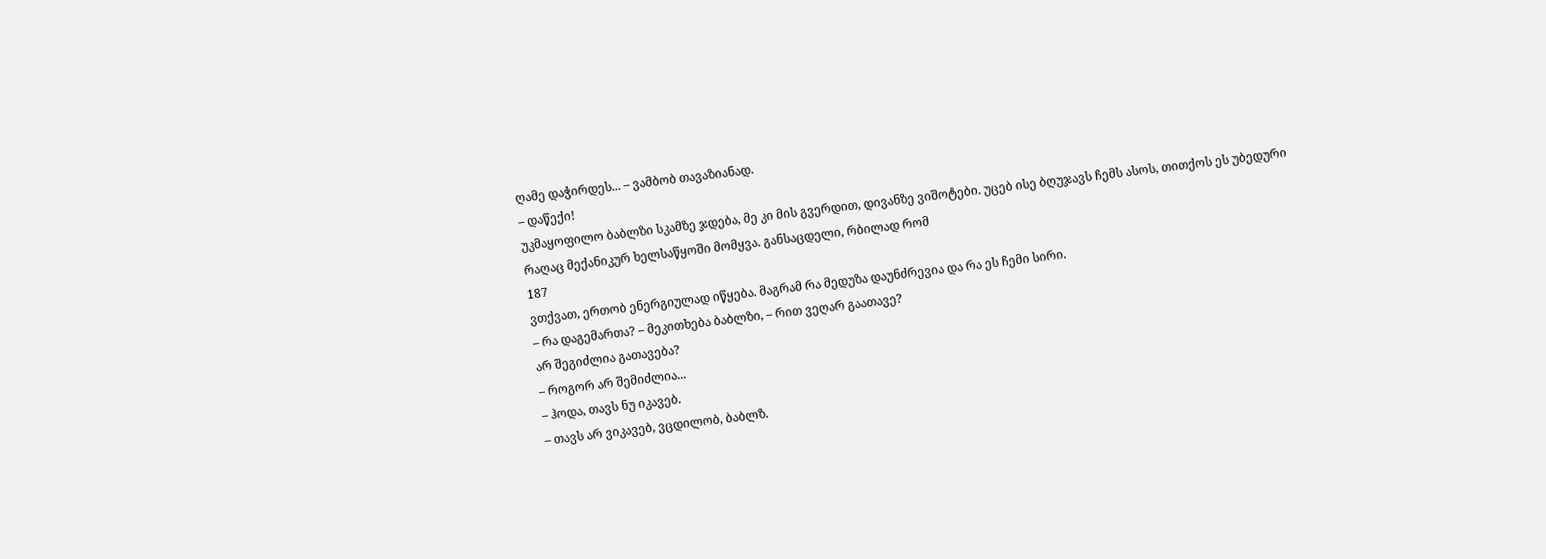ღამე დაჭირდეს... – ვამბობ თავაზიანად.
– დაწექი!
უკმაყოფილო ბაბლზი სკამზე ჯდება, მე კი მის გვერდით, დივანზე ვიშოტები. უცებ ისე ბღუჯავს ჩემს ასოს, თითქოს ეს უბედური
რაღაც მექანიკურ ხელსაწყოში მომყვა. განსაცდელი, რბილად რომ
187
ვთქვათ, ერთობ ენერგიულად იწყება. მაგრამ რა მედუზა დაუნძრევია და რა ეს ჩემი სირი.
– რა დაგემართა? – მეკითხება ბაბლზი, – რით ვეღარ გაათავე?
არ შეგიძლია გათავება?
– როგორ არ შემიძლია...
– ჰოდა, თავს ნუ იკავებ.
– თავს არ ვიკავებ, ვცდილობ, ბაბლზ.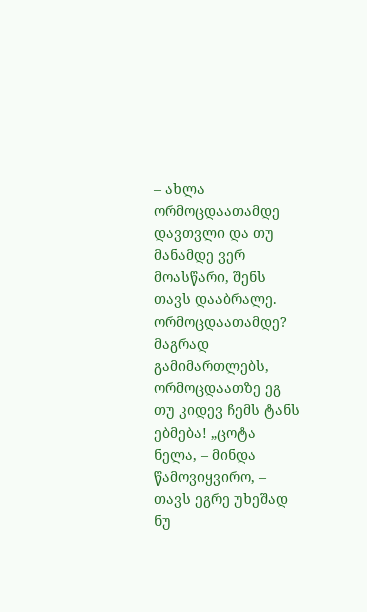– ახლა ორმოცდაათამდე დავთვლი და თუ მანამდე ვერ მოასწარი, შენს თავს დააბრალე.
ორმოცდაათამდე? მაგრად გამიმართლებს, ორმოცდაათზე ეგ
თუ კიდევ ჩემს ტანს ებმება! „ცოტა ნელა, – მინდა წამოვიყვირო, –
თავს ეგრე უხეშად ნუ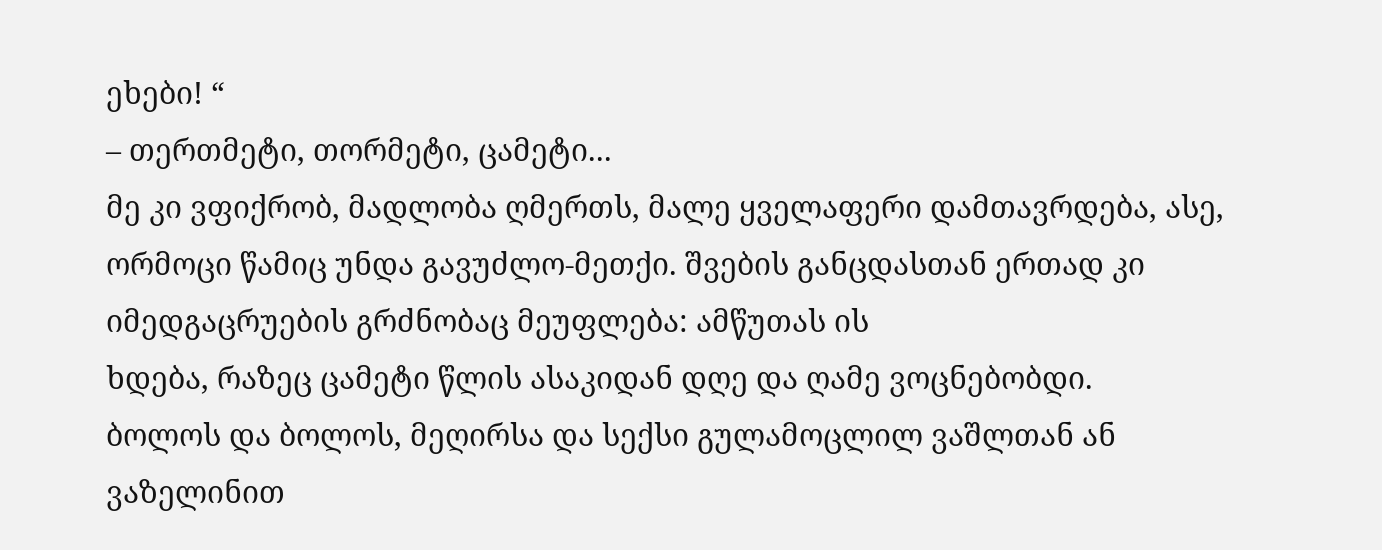ეხები! “
– თერთმეტი, თორმეტი, ცამეტი...
მე კი ვფიქრობ, მადლობა ღმერთს, მალე ყველაფერი დამთავრდება, ასე, ორმოცი წამიც უნდა გავუძლო-მეთქი. შვების განცდასთან ერთად კი იმედგაცრუების გრძნობაც მეუფლება: ამწუთას ის
ხდება, რაზეც ცამეტი წლის ასაკიდან დღე და ღამე ვოცნებობდი.
ბოლოს და ბოლოს, მეღირსა და სექსი გულამოცლილ ვაშლთან ან
ვაზელინით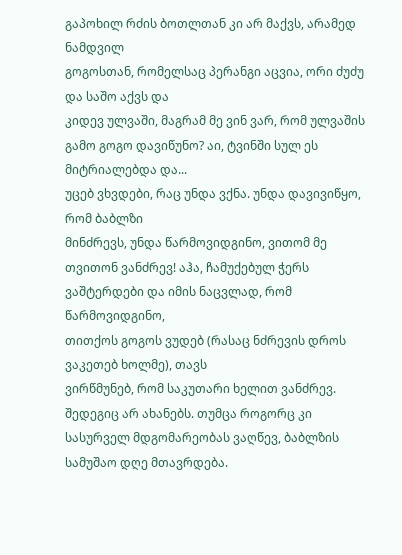გაპოხილ რძის ბოთლთან კი არ მაქვს, არამედ ნამდვილ
გოგოსთან, რომელსაც პერანგი აცვია, ორი ძუძუ და საშო აქვს და
კიდევ ულვაში, მაგრამ მე ვინ ვარ, რომ ულვაშის გამო გოგო დავიწუნო? აი, ტვინში სულ ეს მიტრიალებდა და...
უცებ ვხვდები, რაც უნდა ვქნა. უნდა დავივიწყო, რომ ბაბლზი
მინძრევს, უნდა წარმოვიდგინო, ვითომ მე თვითონ ვანძრევ! აჰა, ჩამუქებულ ჭერს ვაშტერდები და იმის ნაცვლად, რომ წარმოვიდგინო,
თითქოს გოგოს ვუდებ (რასაც ნძრევის დროს ვაკეთებ ხოლმე), თავს
ვირწმუნებ, რომ საკუთარი ხელით ვანძრევ.
შედეგიც არ ახანებს. თუმცა როგორც კი სასურველ მდგომარეობას ვაღწევ, ბაბლზის სამუშაო დღე მთავრდება.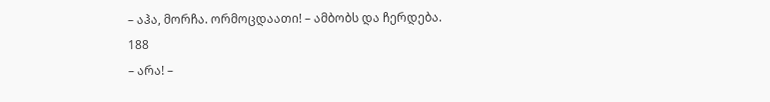– აჰა, მორჩა. ორმოცდაათი! – ამბობს და ჩერდება.
188
– არა! –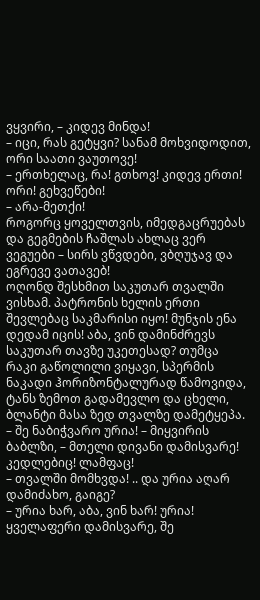ვყვირი, – კიდევ მინდა!
– იცი, რას გეტყვი? სანამ მოხვიდოდით, ორი საათი ვაუთოვე!
– ერთხელაც, რა! გთხოვ! კიდევ ერთი! ორი! გეხვეწები!
– არა-მეთქი!
როგორც ყოველთვის, იმედგაცრუებას და გეგმების ჩაშლას ახლაც ვერ ვეგუები – სირს ვწვდები, ვბღუჯავ და ეგრევე ვათავებ!
ოღონდ შესხმით საკუთარ თვალში ვისხამ. პატრონის ხელის ერთი შევლებაც საკმარისი იყო! მუნჯის ენა დედამ იცის! აბა, ვინ დამინძრევს საკუთარ თავზე უკეთესად? თუმცა რაკი გაწოლილი ვიყავი, სპერმის ნაკადი ჰორიზონტალურად წამოვიდა, ტანს ზემოთ გადამევლო და ცხელი, ბლანტი მასა ზედ თვალზე დამეტყეპა.
– შე ნაბიჭვარო ურია! – მიყვირის ბაბლზი, – მთელი დივანი დამისვარე! კედლებიც! ლამფაც!
– თვალში მომხვდა! .. და ურია აღარ დამიძახო, გაიგე?
– ურია ხარ, აბა, ვინ ხარ! ურია! ყველაფერი დამისვარე, შე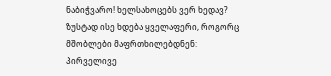ნაბიჭვარო! ხელსახოცებს ვერ ხედავ?
ზუსტად ისე ხდება ყველაფერი, როგორც მშობლები მაფრთხილებდნენ: პირველივე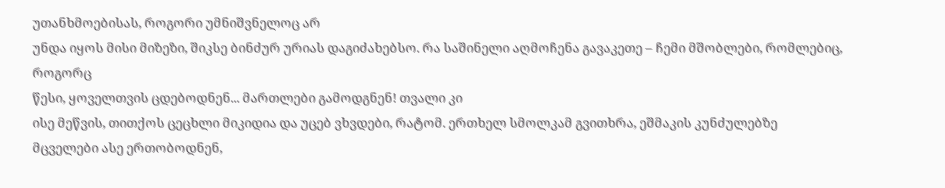უთანხმოებისას, როგორი უმნიშვნელოც არ
უნდა იყოს მისი მიზეზი, შიკსე ბინძურ ურიას დაგიძახებსო. რა საშინელი აღმოჩენა გავაკეთე – ჩემი მშობლები, რომლებიც, როგორც
წესი, ყოველთვის ცდებოდნენ... მართლები გამოდგნენ! თვალი კი
ისე მეწვის, თითქოს ცეცხლი მიკიდია და უცებ ვხვდები, რატომ. ერთხელ სმოლკამ გვითხრა, ეშმაკის კუნძულებზე მცველები ასე ერთობოდნენ,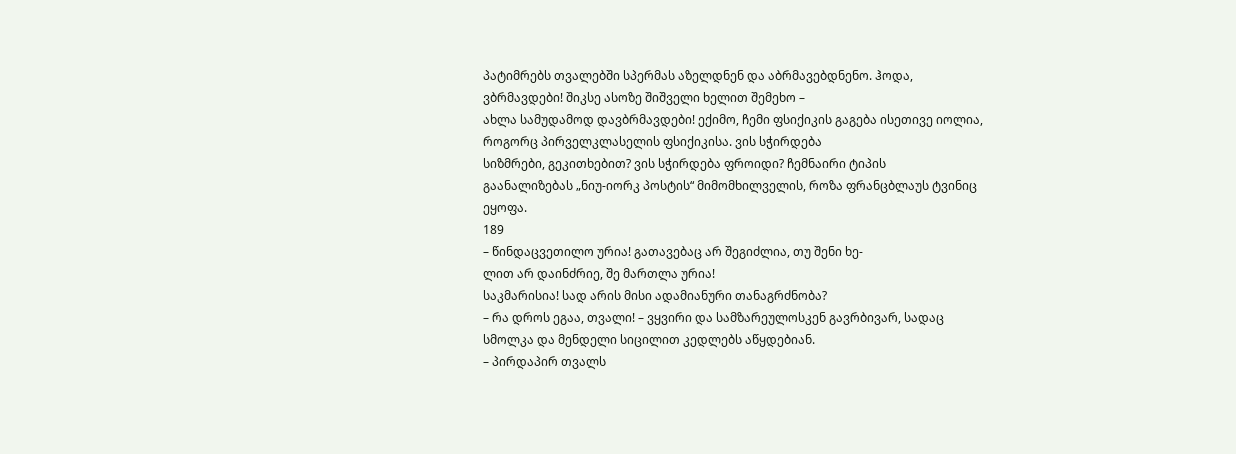პატიმრებს თვალებში სპერმას აზელდნენ და აბრმავებდნენო. ჰოდა, ვბრმავდები! შიკსე ასოზე შიშველი ხელით შემეხო –
ახლა სამუდამოდ დავბრმავდები! ექიმო, ჩემი ფსიქიკის გაგება ისეთივე იოლია, როგორც პირველკლასელის ფსიქიკისა. ვის სჭირდება
სიზმრები, გეკითხებით? ვის სჭირდება ფროიდი? ჩემნაირი ტიპის
გაანალიზებას „ნიუ-იორკ პოსტის“ მიმომხილველის, როზა ფრანცბლაუს ტვინიც ეყოფა.
189
– წინდაცვეთილო ურია! გათავებაც არ შეგიძლია, თუ შენი ხე-
ლით არ დაინძრიე, შე მართლა ურია!
საკმარისია! სად არის მისი ადამიანური თანაგრძნობა?
– რა დროს ეგაა, თვალი! – ვყვირი და სამზარეულოსკენ გავრბივარ, სადაც სმოლკა და მენდელი სიცილით კედლებს აწყდებიან.
– პირდაპირ თვალს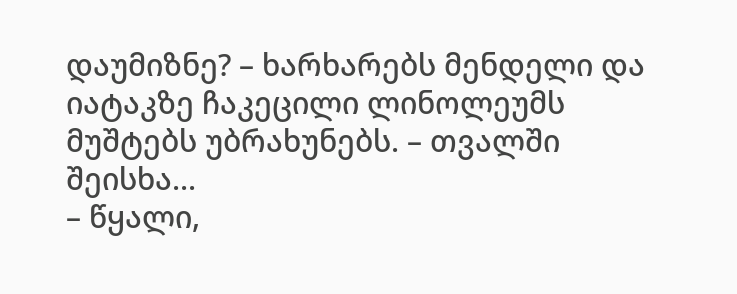დაუმიზნე? – ხარხარებს მენდელი და იატაკზე ჩაკეცილი ლინოლეუმს მუშტებს უბრახუნებს. – თვალში შეისხა...
– წყალი,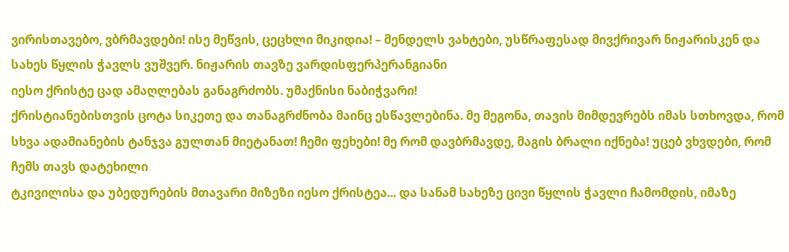ვირისთავებო, ვბრმავდები! ისე მეწვის, ცეცხლი მიკიდია! – მენდელს ვახტები, უსწრაფესად მივქრივარ ნიჟარისკენ და
სახეს წყლის ჭავლს ვუშვერ. ნიჟარის თავზე ვარდისფერპერანგიანი
იესო ქრისტე ცად ამაღლებას განაგრძობს. უმაქნისი ნაბიჭვარი!
ქრისტიანებისთვის ცოტა სიკეთე და თანაგრძნობა მაინც ესწავლებინა. მე მეგონა, თავის მიმდევრებს იმას სთხოვდა, რომ სხვა ადამიანების ტანჯვა გულთან მიეტანათ! ჩემი ფეხები! მე რომ დავბრმავდე, მაგის ბრალი იქნება! უცებ ვხვდები, რომ ჩემს თავს დატეხილი
ტკივილისა და უბედურების მთავარი მიზეზი იესო ქრისტეა... და სანამ სახეზე ცივი წყლის ჭავლი ჩამომდის, იმაზე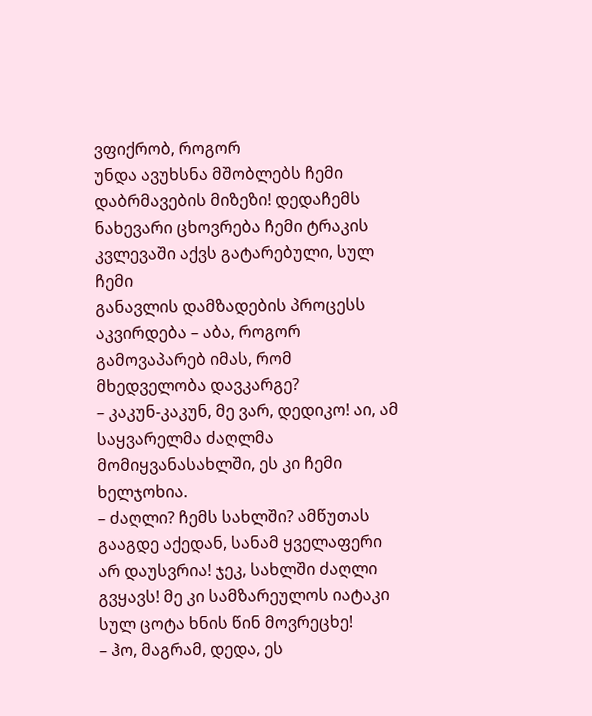ვფიქრობ, როგორ
უნდა ავუხსნა მშობლებს ჩემი დაბრმავების მიზეზი! დედაჩემს ნახევარი ცხოვრება ჩემი ტრაკის კვლევაში აქვს გატარებული, სულ ჩემი
განავლის დამზადების პროცესს აკვირდება – აბა, როგორ გამოვაპარებ იმას, რომ მხედველობა დავკარგე?
– კაკუნ-კაკუნ, მე ვარ, დედიკო! აი, ამ საყვარელმა ძაღლმა მომიყვანასახლში, ეს კი ჩემი ხელჯოხია.
– ძაღლი? ჩემს სახლში? ამწუთას გააგდე აქედან, სანამ ყველაფერი არ დაუსვრია! ჯეკ, სახლში ძაღლი გვყავს! მე კი სამზარეულოს იატაკი სულ ცოტა ხნის წინ მოვრეცხე!
– ჰო, მაგრამ, დედა, ეს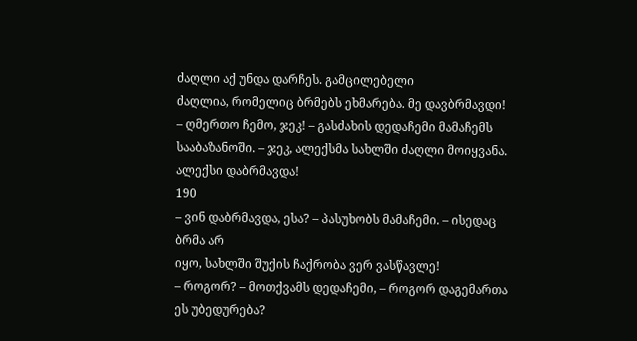ძაღლი აქ უნდა დარჩეს. გამცილებელი
ძაღლია, რომელიც ბრმებს ეხმარება. მე დავბრმავდი!
– ღმერთო ჩემო, ჯეკ! – გასძახის დედაჩემი მამაჩემს სააბაზანოში. – ჯეკ, ალექსმა სახლში ძაღლი მოიყვანა. ალექსი დაბრმავდა!
190
– ვინ დაბრმავდა, ესა? – პასუხობს მამაჩემი. – ისედაც ბრმა არ
იყო, სახლში შუქის ჩაქრობა ვერ ვასწავლე!
– როგორ? – მოთქვამს დედაჩემი, – როგორ დაგემართა ეს უბედურება?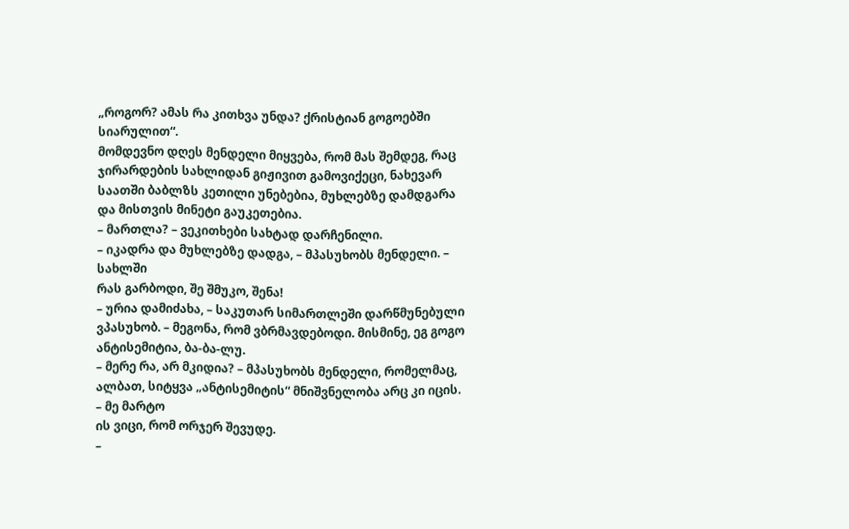„როგორ? ამას რა კითხვა უნდა? ქრისტიან გოგოებში სიარულით“.
მომდევნო დღეს მენდელი მიყვება, რომ მას შემდეგ, რაც ჯირარდების სახლიდან გიჟივით გამოვიქეცი, ნახევარ საათში ბაბლზს კეთილი უნებებია, მუხლებზე დამდგარა და მისთვის მინეტი გაუკეთებია.
– მართლა? – ვეკითხები სახტად დარჩენილი.
– იკადრა და მუხლებზე დადგა, – მპასუხობს მენდელი. – სახლში
რას გარბოდი, შე შმუკო, შენა!
– ურია დამიძახა, – საკუთარ სიმართლეში დარწმუნებული ვპასუხობ. – მეგონა, რომ ვბრმავდებოდი. მისმინე, ეგ გოგო ანტისემიტია, ბა-ბა-ლუ.
– მერე რა, არ მკიდია? – მპასუხობს მენდელი, რომელმაც, ალბათ, სიტყვა „ანტისემიტის“ მნიშვნელობა არც კი იცის. – მე მარტო
ის ვიცი, რომ ორჯერ შევუდე.
–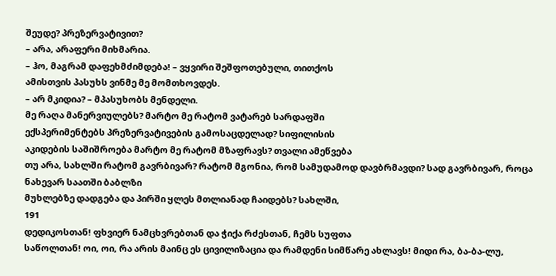შეუდე? პრეზერვატივით?
– არა, არაფერი მიხმარია.
– ჰო, მაგრამ დაფეხმძიმდება! – ვყვირი შეშფოთებული, თითქოს
ამისთვის პასუხს ვინმე მე მომთხოვდეს.
– არ მკიდია? – მპასუხობს მენდელი.
მე რაღა მანერვიულებს? მარტო მე რატომ ვატარებ სარდაფში
ექსპერიმენტებს პრეზერვატივების გამოსაცდელად? სიფილისის
აკიდების საშიშროება მარტო მე რატომ მზაფრავს? თვალი ამეწვება
თუ არა, სახლში რატომ გავრბივარ? რატომ მგონია, რომ სამუდამოდ დავბრმავდი? სად გავრბივარ, როცა ნახევარ საათში ბაბლზი
მუხლებზე დადგება და პირში ყლეს მთლიანად ჩაიდებს? სახლში,
191
დედიკოსთან! ფხვიერ ნამცხვრებთან და ჭიქა რძესთან, ჩემს სუფთა
საწოლთან! ოი, ოი, რა არის მაინც ეს ცივილიზაცია და რამდენი სიმწარე ახლავს! მიდი რა, ბა-ბა-ლუ,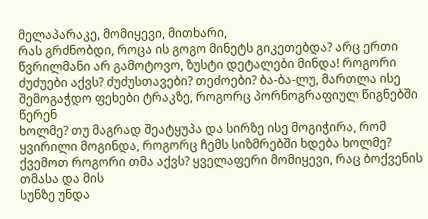მელაპარაკე, მომიყევი, მითხარი,
რას გრძნობდი, როცა ის გოგო მინეტს გიკეთებდა? არც ერთი
წვრილმანი არ გამოტოვო, ზუსტი დეტალები მინდა! როგორი ძუძუები აქვს? ძუძუსთავები? თეძოები? ბა-ბა-ლუ, მართლა ისე შემოგაჭდო ფეხები ტრაკზე, როგორც პორნოგრაფიულ წიგნებში წერენ
ხოლმე? თუ მაგრად შეატყუპა და სირზე ისე მოგიჭირა, რომ ყვირილი მოგინდა, როგორც ჩემს სიზმრებში ხდება ხოლმე? ქვემოთ როგორი თმა აქვს? ყველაფერი მომიყევი, რაც ბოქვენის თმასა და მის
სუნზე უნდა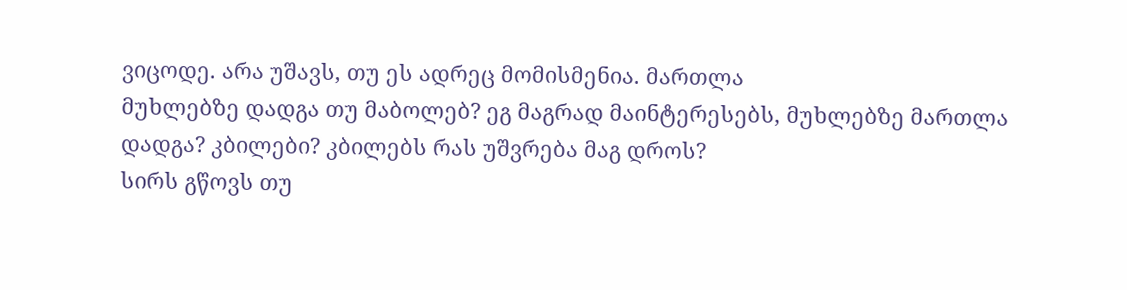ვიცოდე. არა უშავს, თუ ეს ადრეც მომისმენია. მართლა
მუხლებზე დადგა თუ მაბოლებ? ეგ მაგრად მაინტერესებს, მუხლებზე მართლა დადგა? კბილები? კბილებს რას უშვრება მაგ დროს?
სირს გწოვს თუ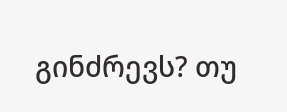გინძრევს? თუ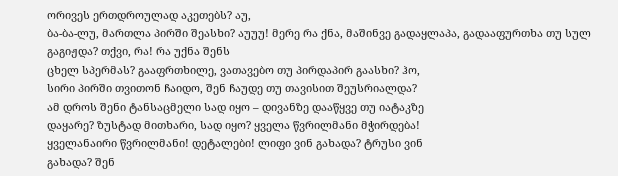ორივეს ერთდროულად აკეთებს? აუ,
ბა-ბა-ლუ, მართლა პირში შეასხი? აუუუ! მერე რა ქნა, მაშინვე გადაყლაპა, გადააფურთხა თუ სულ გაგიჟდა? თქვი, რა! რა უქნა შენს
ცხელ სპერმას? გააფრთხილე, ვათავებო თუ პირდაპირ გაასხი? ჰო,
სირი პირში თვითონ ჩაიდო, შენ ჩაუდე თუ თავისით შეუსრიალდა?
ამ დროს შენი ტანსაცმელი სად იყო – დივანზე დააწყვე თუ იატაკზე
დაყარე? ზუსტად მითხარი, სად იყო? ყველა წვრილმანი მჭირდება!
ყველანაირი წვრილმანი! დეტალები! ლიფი ვინ გახადა? ტრუსი ვინ
გახადა? შენ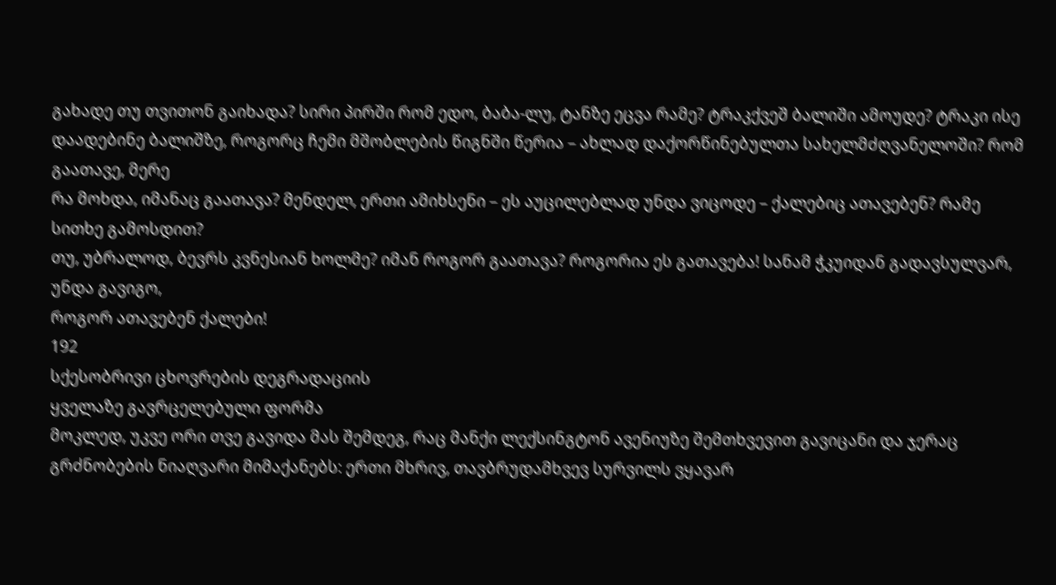გახადე თუ თვითონ გაიხადა? სირი პირში რომ ედო, ბაბა-ლუ, ტანზე ეცვა რამე? ტრაკქვეშ ბალიში ამოუდე? ტრაკი ისე
დაადებინე ბალიშზე, როგორც ჩემი მშობლების წიგნში წერია – ახლად დაქორწინებულთა სახელმძღვანელოში? რომ გაათავე, მერე
რა მოხდა, იმანაც გაათავა? მენდელ, ერთი ამიხსენი – ეს აუცილებლად უნდა ვიცოდე – ქალებიც ათავებენ? რამე სითხე გამოსდით?
თუ, უბრალოდ, ბევრს კვნესიან ხოლმე? იმან როგორ გაათავა? როგორია ეს გათავება! სანამ ჭკუიდან გადავსულვარ, უნდა გავიგო,
როგორ ათავებენ ქალები!
192
სქესობრივი ცხოვრების დეგრადაციის
ყველაზე გავრცელებული ფორმა
მოკლედ, უკვე ორი თვე გავიდა მას შემდეგ, რაც მანქი ლექსინგტონ ავენიუზე შემთხვევით გავიცანი და ჯერაც გრძნობების ნიაღვარი მიმაქანებს: ერთი მხრივ, თავბრუდამხვევ სურვილს ვყავარ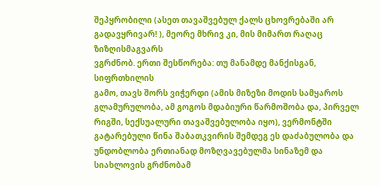შეპყრობილი (ასეთ თავაშვებულ ქალს ცხოვრებაში არ გადავყრივარ! ), მეორე მხრივ კი, მის მიმართ რაღაც ზიზღისმაგვარს
ვგრძნობ. ერთი შესწორება: თუ მანამდე მანქისგან, სიფრთხილის
გამო, თავს შორს ვიჭერდი (ამის მიზეზი მოდის სამყაროს გლამურულობა, ამ გოგოს მდაბიური წარმოშობა და, პირველ რიგში, სექსუალური თავაშვებულობა იყო), ვერმონტში გატარებული წინა შაბათკვირის შემდეგ ეს დაძაბულობა და უნდობლობა ერთიანად მოზღვავებულმა სინაზემ და სიახლოვის გრძნობამ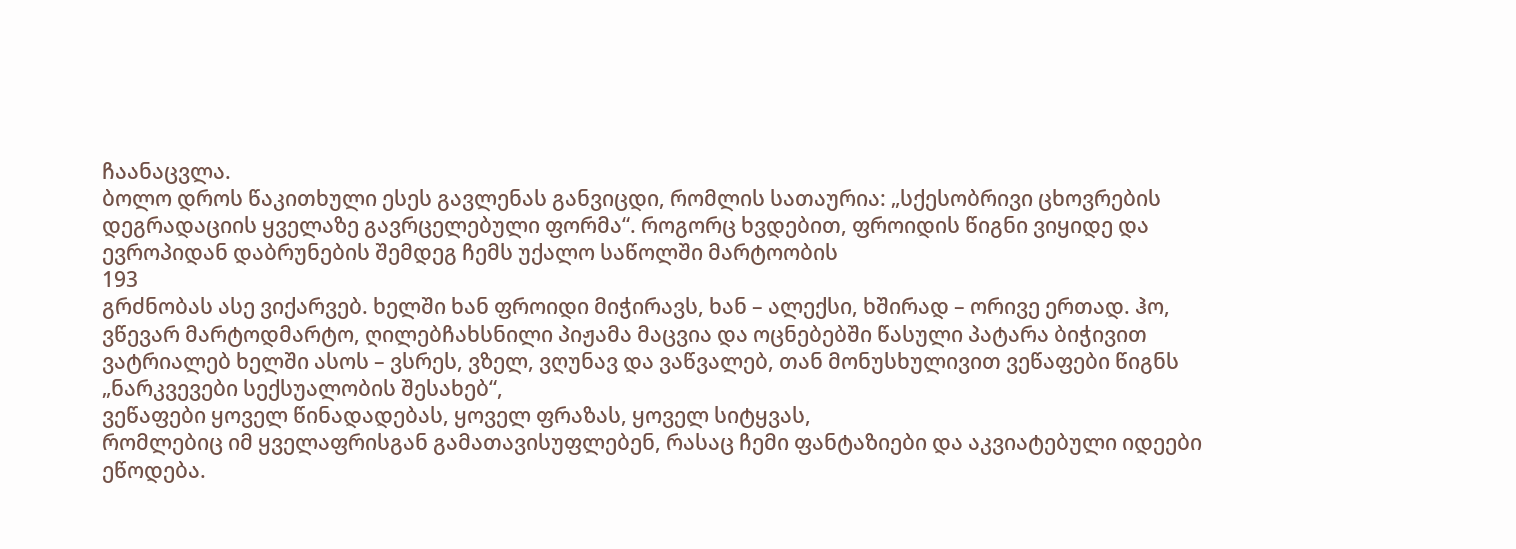ჩაანაცვლა.
ბოლო დროს წაკითხული ესეს გავლენას განვიცდი, რომლის სათაურია: „სქესობრივი ცხოვრების დეგრადაციის ყველაზე გავრცელებული ფორმა“. როგორც ხვდებით, ფროიდის წიგნი ვიყიდე და ევროპიდან დაბრუნების შემდეგ ჩემს უქალო საწოლში მარტოობის
193
გრძნობას ასე ვიქარვებ. ხელში ხან ფროიდი მიჭირავს, ხან – ალექსი, ხშირად – ორივე ერთად. ჰო, ვწევარ მარტოდმარტო, ღილებჩახსნილი პიჟამა მაცვია და ოცნებებში წასული პატარა ბიჭივით ვატრიალებ ხელში ასოს – ვსრეს, ვზელ, ვღუნავ და ვაწვალებ, თან მონუსხულივით ვეწაფები წიგნს „ნარკვევები სექსუალობის შესახებ“,
ვეწაფები ყოველ წინადადებას, ყოველ ფრაზას, ყოველ სიტყვას,
რომლებიც იმ ყველაფრისგან გამათავისუფლებენ, რასაც ჩემი ფანტაზიები და აკვიატებული იდეები ეწოდება.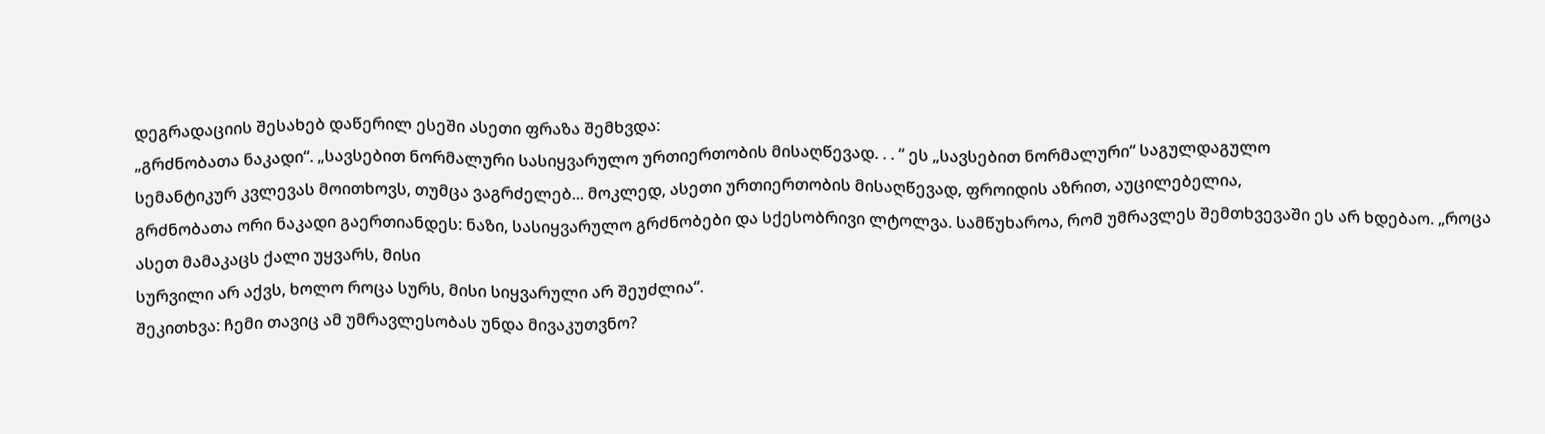დეგრადაციის შესახებ დაწერილ ესეში ასეთი ფრაზა შემხვდა:
„გრძნობათა ნაკადი“. „სავსებით ნორმალური სასიყვარულო ურთიერთობის მისაღწევად. . . “ ეს „სავსებით ნორმალური“ საგულდაგულო
სემანტიკურ კვლევას მოითხოვს, თუმცა ვაგრძელებ... მოკლედ, ასეთი ურთიერთობის მისაღწევად, ფროიდის აზრით, აუცილებელია,
გრძნობათა ორი ნაკადი გაერთიანდეს: ნაზი, სასიყვარულო გრძნობები და სქესობრივი ლტოლვა. სამწუხაროა, რომ უმრავლეს შემთხვევაში ეს არ ხდებაო. „როცა ასეთ მამაკაცს ქალი უყვარს, მისი
სურვილი არ აქვს, ხოლო როცა სურს, მისი სიყვარული არ შეუძლია“.
შეკითხვა: ჩემი თავიც ამ უმრავლესობას უნდა მივაკუთვნო?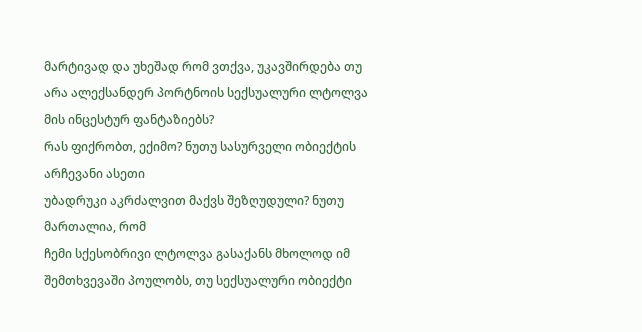მარტივად და უხეშად რომ ვთქვა, უკავშირდება თუ არა ალექსანდერ პორტნოის სექსუალური ლტოლვა მის ინცესტურ ფანტაზიებს?
რას ფიქრობთ, ექიმო? ნუთუ სასურველი ობიექტის არჩევანი ასეთი
უბადრუკი აკრძალვით მაქვს შეზღუდული? ნუთუ მართალია, რომ
ჩემი სქესობრივი ლტოლვა გასაქანს მხოლოდ იმ შემთხვევაში პოულობს, თუ სექსუალური ობიექტი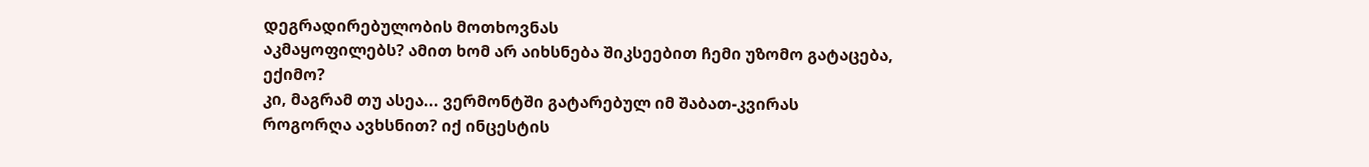დეგრადირებულობის მოთხოვნას
აკმაყოფილებს? ამით ხომ არ აიხსნება შიკსეებით ჩემი უზომო გატაცება, ექიმო?
კი, მაგრამ თუ ასეა... ვერმონტში გატარებულ იმ შაბათ-კვირას
როგორღა ავხსნით? იქ ინცესტის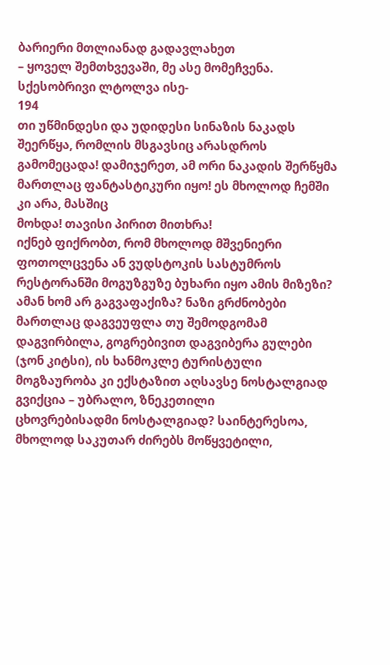ბარიერი მთლიანად გადავლახეთ
– ყოველ შემთხვევაში, მე ასე მომეჩვენა. სქესობრივი ლტოლვა ისე-
194
თი უწმინდესი და უდიდესი სინაზის ნაკადს შეერწყა, რომლის მსგავსიც არასდროს გამომეცადა! დამიჯერეთ, ამ ორი ნაკადის შერწყმა
მართლაც ფანტასტიკური იყო! ეს მხოლოდ ჩემში კი არა, მასშიც
მოხდა! თავისი პირით მითხრა!
იქნებ ფიქრობთ, რომ მხოლოდ მშვენიერი ფოთოლცვენა ან ვუდსტოკის სასტუმროს რესტორანში მოგუზგუზე ბუხარი იყო ამის მიზეზი? ამან ხომ არ გაგვაფაქიზა? ნაზი გრძნობები მართლაც დაგვეუფლა თუ შემოდგომამ დაგვირბილა, გოგრებივით დაგვიბერა გულები (ჯონ კიტსი), ის ხანმოკლე ტურისტული მოგზაურობა კი ექსტაზით აღსავსე ნოსტალგიად გვიქცია – უბრალო, ზნეკეთილი
ცხოვრებისადმი ნოსტალგიად? საინტერესოა, მხოლოდ საკუთარ ძირებს მოწყვეტილი,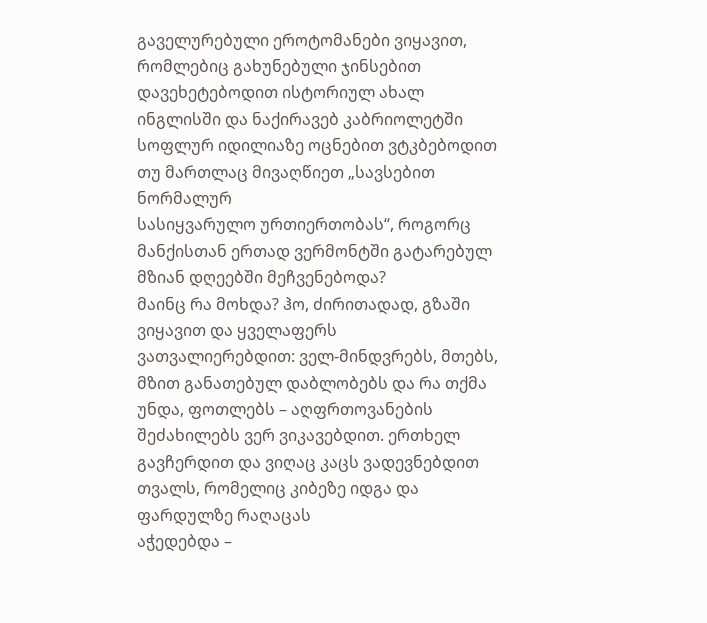გაველურებული ეროტომანები ვიყავით, რომლებიც გახუნებული ჯინსებით დავეხეტებოდით ისტორიულ ახალ
ინგლისში და ნაქირავებ კაბრიოლეტში სოფლურ იდილიაზე ოცნებით ვტკბებოდით თუ მართლაც მივაღწიეთ „სავსებით ნორმალურ
სასიყვარულო ურთიერთობას“, როგორც მანქისთან ერთად ვერმონტში გატარებულ მზიან დღეებში მეჩვენებოდა?
მაინც რა მოხდა? ჰო, ძირითადად, გზაში ვიყავით და ყველაფერს
ვათვალიერებდით: ველ-მინდვრებს, მთებს, მზით განათებულ დაბლობებს და რა თქმა უნდა, ფოთლებს – აღფრთოვანების შეძახილებს ვერ ვიკავებდით. ერთხელ გავჩერდით და ვიღაც კაცს ვადევნებდით თვალს, რომელიც კიბეზე იდგა და ფარდულზე რაღაცას
აჭედებდა –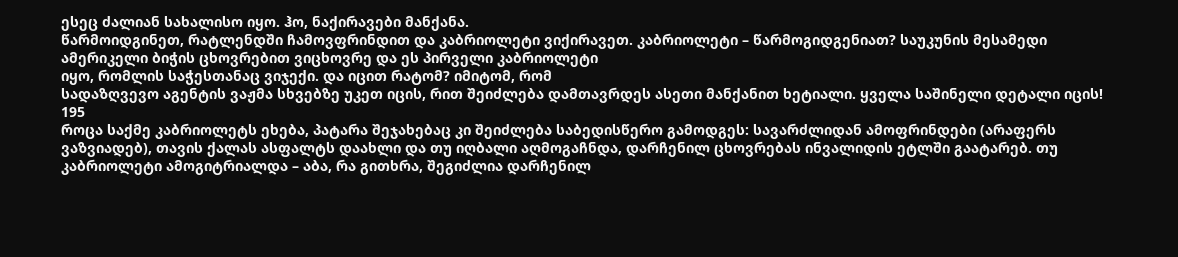ესეც ძალიან სახალისო იყო. ჰო, ნაქირავები მანქანა.
წარმოიდგინეთ, რატლენდში ჩამოვფრინდით და კაბრიოლეტი ვიქირავეთ. კაბრიოლეტი – წარმოგიდგენიათ? საუკუნის მესამედი ამერიკელი ბიჭის ცხოვრებით ვიცხოვრე და ეს პირველი კაბრიოლეტი
იყო, რომლის საჭესთანაც ვიჯექი. და იცით რატომ? იმიტომ, რომ
სადაზღვევო აგენტის ვაჟმა სხვებზე უკეთ იცის, რით შეიძლება დამთავრდეს ასეთი მანქანით ხეტიალი. ყველა საშინელი დეტალი იცის!
195
როცა საქმე კაბრიოლეტს ეხება, პატარა შეჯახებაც კი შეიძლება საბედისწერო გამოდგეს: სავარძლიდან ამოფრინდები (არაფერს ვაზვიადებ), თავის ქალას ასფალტს დაახლი და თუ იღბალი აღმოგაჩნდა, დარჩენილ ცხოვრებას ინვალიდის ეტლში გაატარებ. თუ კაბრიოლეტი ამოგიტრიალდა – აბა, რა გითხრა, შეგიძლია დარჩენილ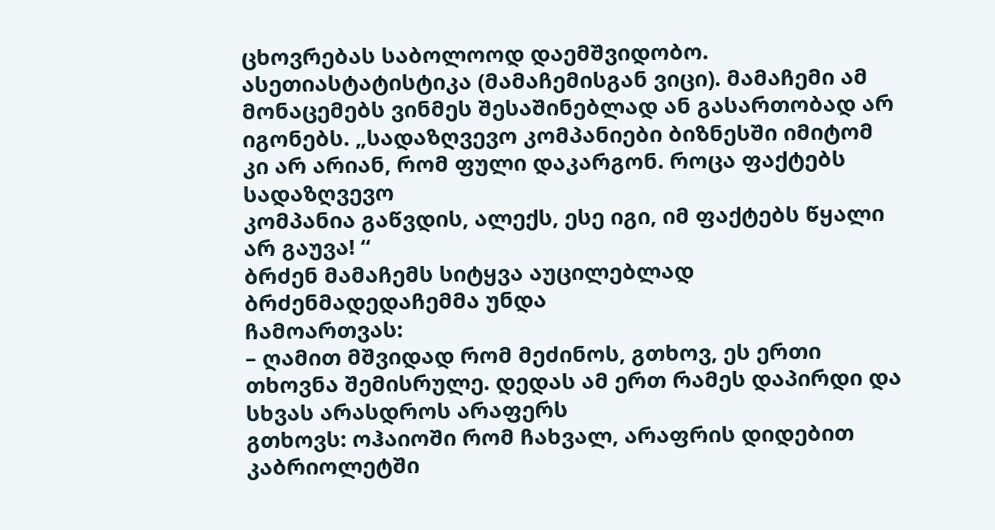ცხოვრებას საბოლოოდ დაემშვიდობო. ასეთიასტატისტიკა (მამაჩემისგან ვიცი). მამაჩემი ამ მონაცემებს ვინმეს შესაშინებლად ან გასართობად არ იგონებს. „სადაზღვევო კომპანიები ბიზნესში იმიტომ
კი არ არიან, რომ ფული დაკარგონ. როცა ფაქტებს სადაზღვევო
კომპანია გაწვდის, ალექს, ესე იგი, იმ ფაქტებს წყალი არ გაუვა! “
ბრძენ მამაჩემს სიტყვა აუცილებლად ბრძენმადედაჩემმა უნდა
ჩამოართვას:
– ღამით მშვიდად რომ მეძინოს, გთხოვ, ეს ერთი თხოვნა შემისრულე. დედას ამ ერთ რამეს დაპირდი და სხვას არასდროს არაფერს
გთხოვს: ოჰაიოში რომ ჩახვალ, არაფრის დიდებით კაბრიოლეტში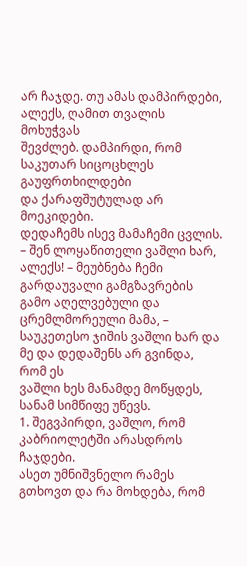არ ჩაჯდე. თუ ამას დამპირდები, ალექს, ღამით თვალის მოხუჭვას
შევძლებ. დამპირდი, რომ საკუთარ სიცოცხლეს გაუფრთხილდები
და ქარაფშუტულად არ მოეკიდები.
დედაჩემს ისევ მამაჩემი ცვლის.
– შენ ლოყაწითელი ვაშლი ხარ, ალექს! – მეუბნება ჩემი გარდაუვალი გამგზავრების გამო აღელვებული და ცრემლმორეული მამა, –
საუკეთესო ჯიშის ვაშლი ხარ და მე და დედაშენს არ გვინდა, რომ ეს
ვაშლი ხეს მანამდე მოწყდეს, სანამ სიმწიფე უწევს.
1. შეგვპირდი, ვაშლო, რომ კაბრიოლეტში არასდროს ჩაჯდები.
ასეთ უმნიშვნელო რამეს გთხოვთ და რა მოხდება, რომ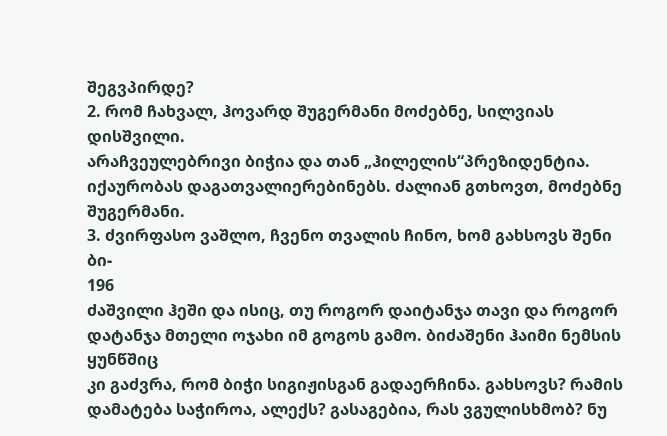შეგვპირდე?
2. რომ ჩახვალ, ჰოვარდ შუგერმანი მოძებნე, სილვიას დისშვილი.
არაჩვეულებრივი ბიჭია და თან „ჰილელის“პრეზიდენტია. იქაურობას დაგათვალიერებინებს. ძალიან გთხოვთ, მოძებნე შუგერმანი.
3. ძვირფასო ვაშლო, ჩვენო თვალის ჩინო, ხომ გახსოვს შენი ბი-
196
ძაშვილი ჰეში და ისიც, თუ როგორ დაიტანჯა თავი და როგორ დატანჯა მთელი ოჯახი იმ გოგოს გამო. ბიძაშენი ჰაიმი ნემსის ყუნწშიც
კი გაძვრა, რომ ბიჭი სიგიჟისგან გადაერჩინა. გახსოვს? რამის დამატება საჭიროა, ალექს? გასაგებია, რას ვგულისხმობ? ნუ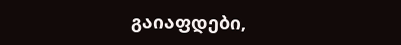გაიაფდები,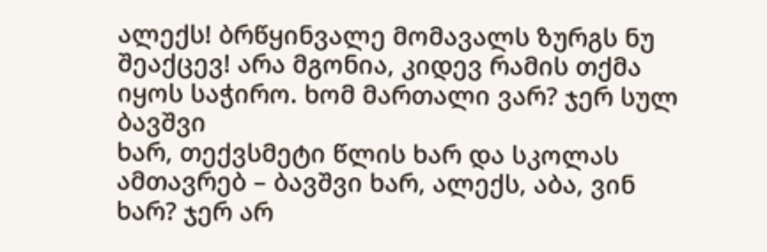ალექს! ბრწყინვალე მომავალს ზურგს ნუ შეაქცევ! არა მგონია, კიდევ რამის თქმა იყოს საჭირო. ხომ მართალი ვარ? ჯერ სულ ბავშვი
ხარ, თექვსმეტი წლის ხარ და სკოლას ამთავრებ – ბავშვი ხარ, ალექს, აბა, ვინ ხარ? ჯერ არ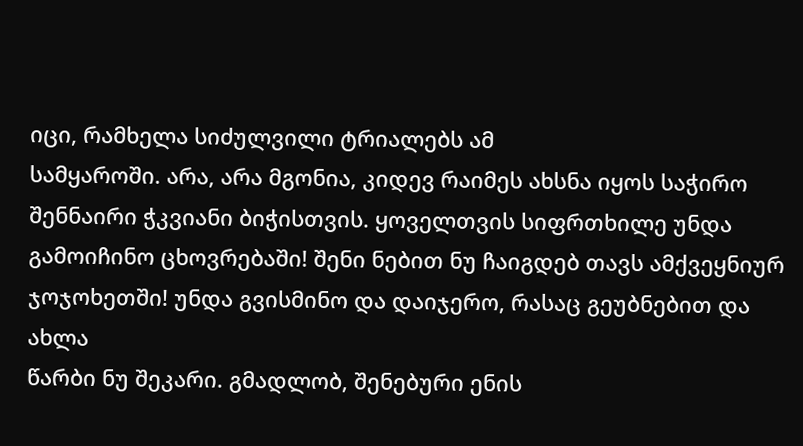იცი, რამხელა სიძულვილი ტრიალებს ამ
სამყაროში. არა, არა მგონია, კიდევ რაიმეს ახსნა იყოს საჭირო შენნაირი ჭკვიანი ბიჭისთვის. ყოველთვის სიფრთხილე უნდა გამოიჩინო ცხოვრებაში! შენი ნებით ნუ ჩაიგდებ თავს ამქვეყნიურ ჯოჯოხეთში! უნდა გვისმინო და დაიჯერო, რასაც გეუბნებით და ახლა
წარბი ნუ შეკარი. გმადლობ, შენებური ენის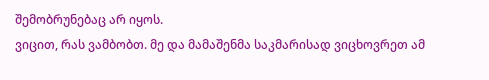შემობრუნებაც არ იყოს.
ვიცით, რას ვამბობთ. მე და მამაშენმა საკმარისად ვიცხოვრეთ ამ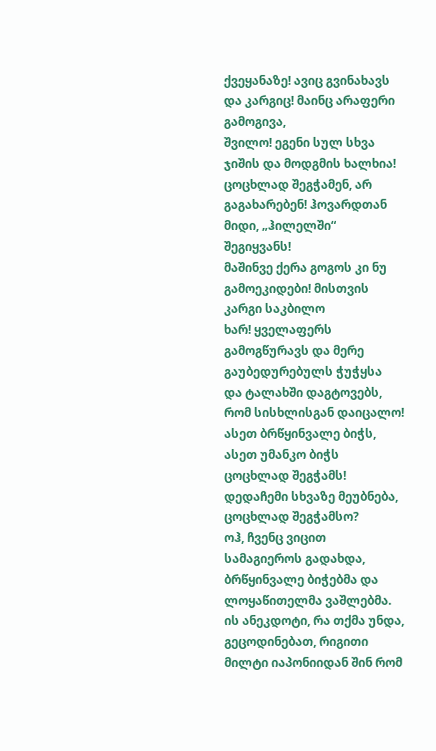ქვეყანაზე! ავიც გვინახავს და კარგიც! მაინც არაფერი გამოგივა,
შვილო! ეგენი სულ სხვა ჯიშის და მოდგმის ხალხია! ცოცხლად შეგჭამენ, არ გაგახარებენ! ჰოვარდთან მიდი, „ჰილელში“ შეგიყვანს!
მაშინვე ქერა გოგოს კი ნუ გამოეკიდები! მისთვის კარგი საკბილო
ხარ! ყველაფერს გამოგწურავს და მერე გაუბედურებულს ჭუჭყსა
და ტალახში დაგტოვებს, რომ სისხლისგან დაიცალო! ასეთ ბრწყინვალე ბიჭს, ასეთ უმანკო ბიჭს ცოცხლად შეგჭამს!
დედაჩემი სხვაზე მეუბნება, ცოცხლად შეგჭამსო?
ოჰ, ჩვენც ვიცით სამაგიეროს გადახდა, ბრწყინვალე ბიჭებმა და
ლოყაწითელმა ვაშლებმა. ის ანეკდოტი, რა თქმა უნდა, გეცოდინებათ, რიგითი მილტი იაპონიიდან შინ რომ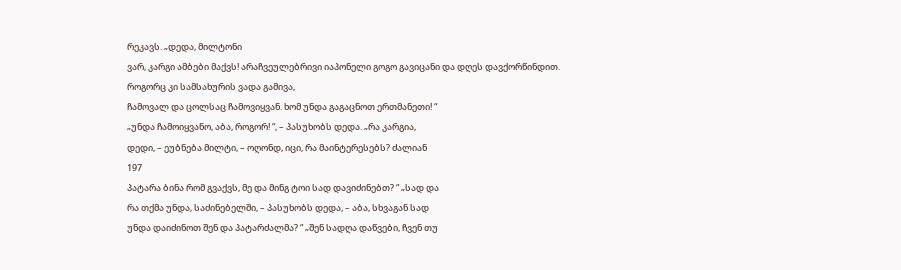რეკავს. „დედა, მილტონი
ვარ, კარგი ამბები მაქვს! არაჩვეულებრივი იაპონელი გოგო გავიცანი და დღეს დავქორწინდით. როგორც კი სამსახურის ვადა გამივა,
ჩამოვალ და ცოლსაც ჩამოვიყვან. ხომ უნდა გაგაცნოთ ერთმანეთი! “
„უნდა ჩამოიყვანო, აბა, როგორ! “, – პასუხობს დედა. „რა კარგია,
დედი, – ეუბნება მილტი, – ოღონდ, იცი, რა მაინტერესებს? ძალიან
197
პატარა ბინა რომ გვაქვს, მე და მინგ ტოი სად დავიძინებთ? “ „სად და
რა თქმა უნდა, საძინებელში, – პასუხობს დედა, – აბა, სხვაგან სად
უნდა დაიძინოთ შენ და პატარძალმა? “ „შენ სადღა დაწვები, ჩვენ თუ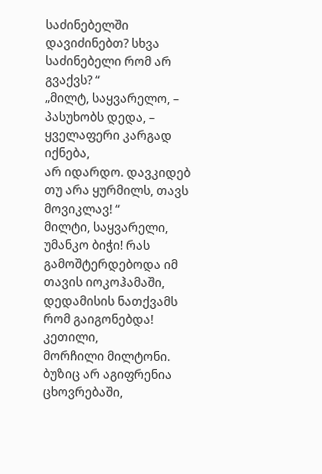საძინებელში დავიძინებთ? სხვა საძინებელი რომ არ გვაქვს? “
„მილტ, საყვარელო, – პასუხობს დედა, – ყველაფერი კარგად იქნება,
არ იდარდო. დავკიდებ თუ არა ყურმილს, თავს მოვიკლავ! “
მილტი, საყვარელი, უმანკო ბიჭი! რას გამოშტერდებოდა იმ თავის იოკოჰამაში, დედამისის ნათქვამს რომ გაიგონებდა! კეთილი,
მორჩილი მილტონი. ბუზიც არ აგიფრენია ცხოვრებაში,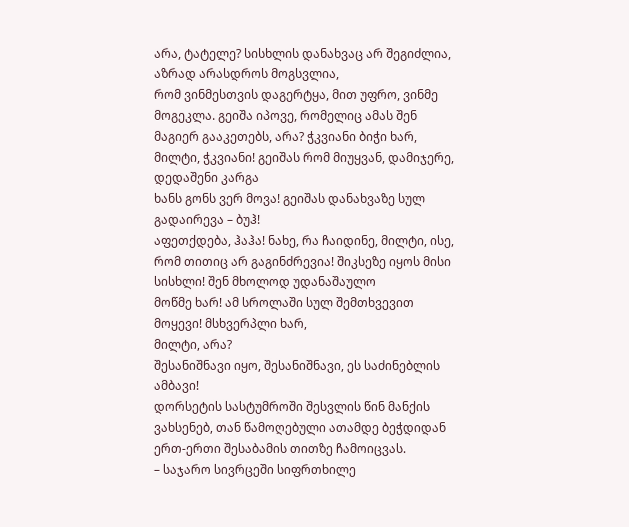არა, ტატელე? სისხლის დანახვაც არ შეგიძლია, აზრად არასდროს მოგსვლია,
რომ ვინმესთვის დაგერტყა, მით უფრო, ვინმე მოგეკლა. გეიშა იპოვე, რომელიც ამას შენ მაგიერ გააკეთებს, არა? ჭკვიანი ბიჭი ხარ,
მილტი, ჭკვიანი! გეიშას რომ მიუყვან, დამიჯერე, დედაშენი კარგა
ხანს გონს ვერ მოვა! გეიშას დანახვაზე სულ გადაირევა – ბუჰ!
აფეთქდება, ჰაჰა! ნახე, რა ჩაიდინე, მილტი, ისე, რომ თითიც არ გაგინძრევია! შიკსეზე იყოს მისი სისხლი! შენ მხოლოდ უდანაშაულო
მოწმე ხარ! ამ სროლაში სულ შემთხვევით მოყევი! მსხვერპლი ხარ,
მილტი, არა?
შესანიშნავი იყო, შესანიშნავი, ეს საძინებლის ამბავი!
დორსეტის სასტუმროში შესვლის წინ მანქის ვახსენებ, თან წამოღებული ათამდე ბეჭდიდან ერთ-ერთი შესაბამის თითზე ჩამოიცვას.
– საჯარო სივრცეში სიფრთხილე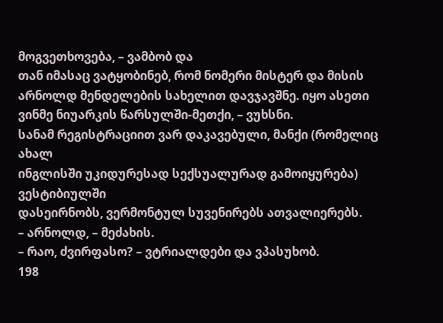მოგვეთხოვება, – ვამბობ და
თან იმასაც ვატყობინებ, რომ ნომერი მისტერ და მისის არნოლდ მენდელების სახელით დავჯავშნე. იყო ასეთი ვინმე ნიუარკის წარსულში-მეთქი, – ვუხსნი.
სანამ რეგისტრაციით ვარ დაკავებული, მანქი (რომელიც ახალ
ინგლისში უკიდურესად სექსუალურად გამოიყურება) ვესტიბიულში
დასეირნობს, ვერმონტულ სუვენირებს ათვალიერებს.
– არნოლდ, – მეძახის.
– რაო, ძვირფასო? – ვტრიალდები და ვპასუხობ.
198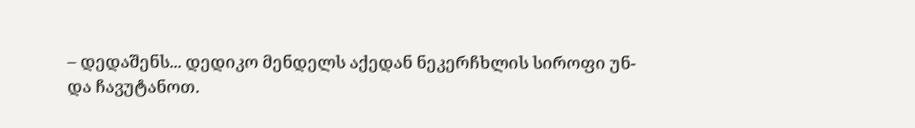– დედაშენს... დედიკო მენდელს აქედან ნეკერჩხლის სიროფი უნ-
და ჩავუტანოთ.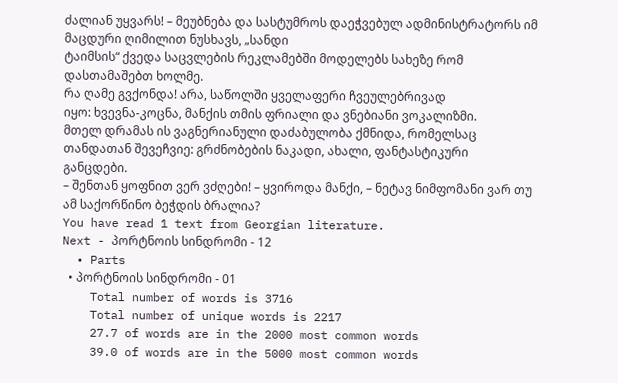ძალიან უყვარს! – მეუბნება და სასტუმროს დაეჭვებულ ადმინისტრატორს იმ მაცდური ღიმილით ნუსხავს, „სანდი
ტაიმსის“ ქვედა საცვლების რეკლამებში მოდელებს სახეზე რომ დასთამაშებთ ხოლმე.
რა ღამე გვქონდა! არა, საწოლში ყველაფერი ჩვეულებრივად
იყო: ხვევნა-კოცნა, მანქის თმის ფრიალი და ვნებიანი ვოკალიზმი.
მთელ დრამას ის ვაგნერიანული დაძაბულობა ქმნიდა, რომელსაც
თანდათან შევეჩვიე: გრძნობების ნაკადი, ახალი, ფანტასტიკური
განცდები.
– შენთან ყოფნით ვერ ვძღები! – ყვიროდა მანქი, – ნეტავ ნიმფომანი ვარ თუ ამ საქორწინო ბეჭდის ბრალია?
You have read 1 text from Georgian literature.
Next - პორტნოის სინდრომი - 12
  • Parts
  • პორტნოის სინდრომი - 01
    Total number of words is 3716
    Total number of unique words is 2217
    27.7 of words are in the 2000 most common words
    39.0 of words are in the 5000 most common words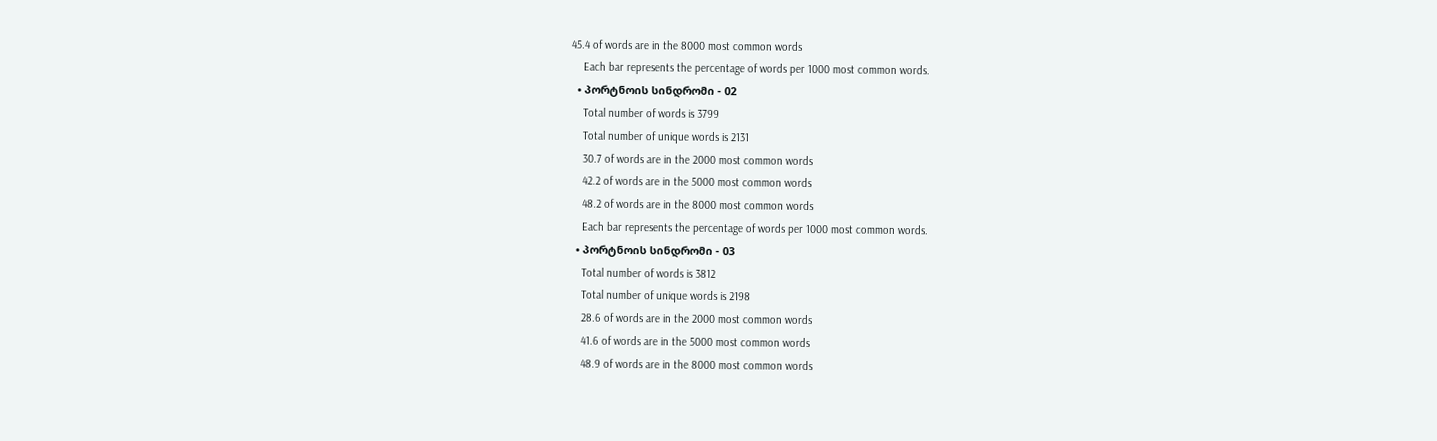45.4 of words are in the 8000 most common words
    Each bar represents the percentage of words per 1000 most common words.
  • პორტნოის სინდრომი - 02
    Total number of words is 3799
    Total number of unique words is 2131
    30.7 of words are in the 2000 most common words
    42.2 of words are in the 5000 most common words
    48.2 of words are in the 8000 most common words
    Each bar represents the percentage of words per 1000 most common words.
  • პორტნოის სინდრომი - 03
    Total number of words is 3812
    Total number of unique words is 2198
    28.6 of words are in the 2000 most common words
    41.6 of words are in the 5000 most common words
    48.9 of words are in the 8000 most common words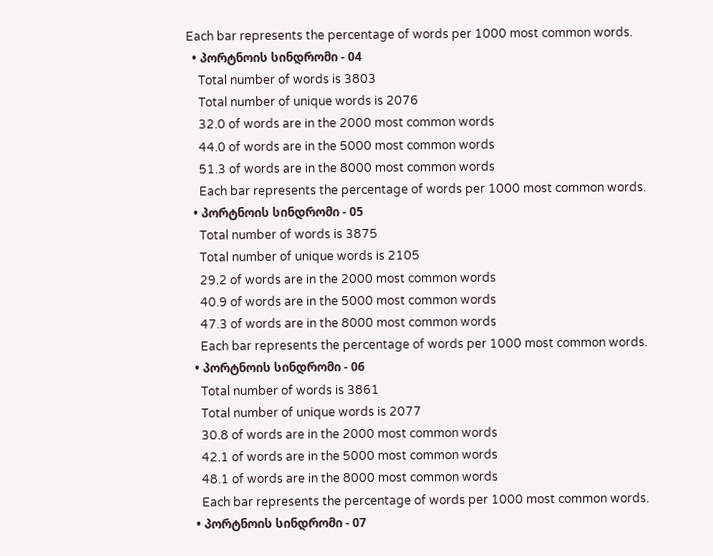Each bar represents the percentage of words per 1000 most common words.
  • პორტნოის სინდრომი - 04
    Total number of words is 3803
    Total number of unique words is 2076
    32.0 of words are in the 2000 most common words
    44.0 of words are in the 5000 most common words
    51.3 of words are in the 8000 most common words
    Each bar represents the percentage of words per 1000 most common words.
  • პორტნოის სინდრომი - 05
    Total number of words is 3875
    Total number of unique words is 2105
    29.2 of words are in the 2000 most common words
    40.9 of words are in the 5000 most common words
    47.3 of words are in the 8000 most common words
    Each bar represents the percentage of words per 1000 most common words.
  • პორტნოის სინდრომი - 06
    Total number of words is 3861
    Total number of unique words is 2077
    30.8 of words are in the 2000 most common words
    42.1 of words are in the 5000 most common words
    48.1 of words are in the 8000 most common words
    Each bar represents the percentage of words per 1000 most common words.
  • პორტნოის სინდრომი - 07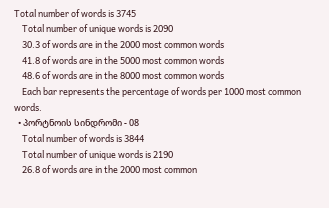Total number of words is 3745
    Total number of unique words is 2090
    30.3 of words are in the 2000 most common words
    41.8 of words are in the 5000 most common words
    48.6 of words are in the 8000 most common words
    Each bar represents the percentage of words per 1000 most common words.
  • პორტნოის სინდრომი - 08
    Total number of words is 3844
    Total number of unique words is 2190
    26.8 of words are in the 2000 most common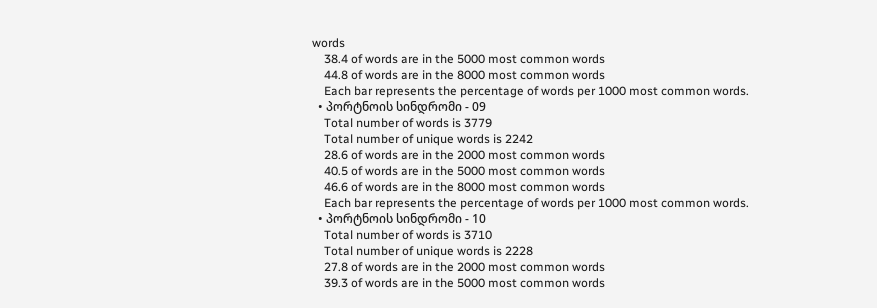words
    38.4 of words are in the 5000 most common words
    44.8 of words are in the 8000 most common words
    Each bar represents the percentage of words per 1000 most common words.
  • პორტნოის სინდრომი - 09
    Total number of words is 3779
    Total number of unique words is 2242
    28.6 of words are in the 2000 most common words
    40.5 of words are in the 5000 most common words
    46.6 of words are in the 8000 most common words
    Each bar represents the percentage of words per 1000 most common words.
  • პორტნოის სინდრომი - 10
    Total number of words is 3710
    Total number of unique words is 2228
    27.8 of words are in the 2000 most common words
    39.3 of words are in the 5000 most common words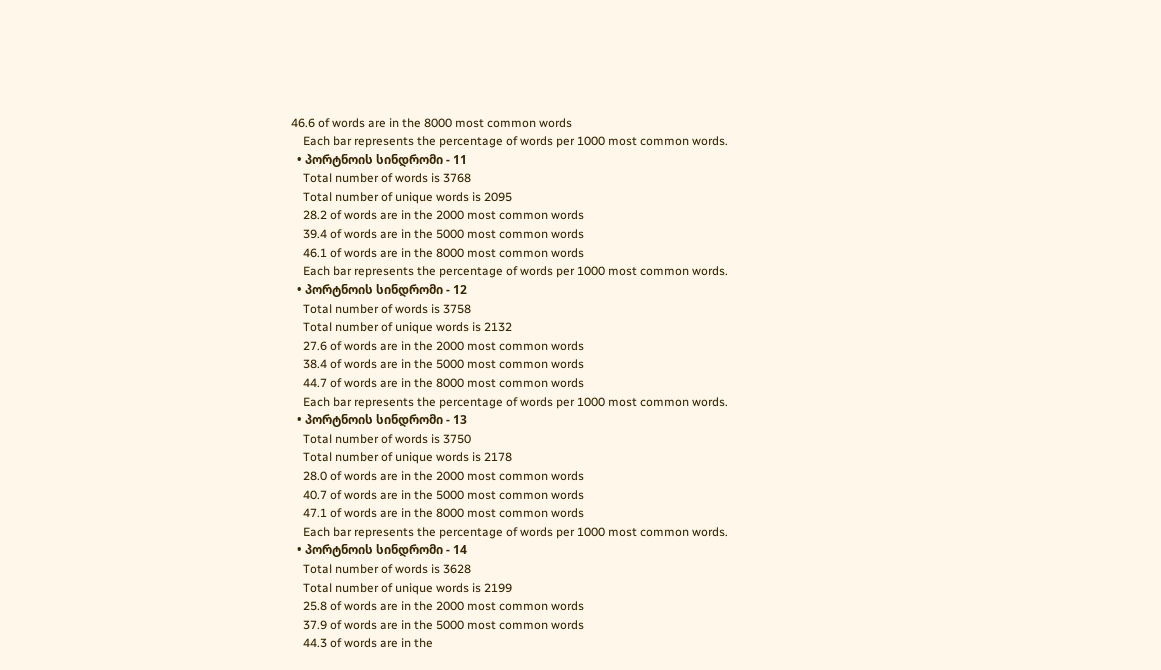46.6 of words are in the 8000 most common words
    Each bar represents the percentage of words per 1000 most common words.
  • პორტნოის სინდრომი - 11
    Total number of words is 3768
    Total number of unique words is 2095
    28.2 of words are in the 2000 most common words
    39.4 of words are in the 5000 most common words
    46.1 of words are in the 8000 most common words
    Each bar represents the percentage of words per 1000 most common words.
  • პორტნოის სინდრომი - 12
    Total number of words is 3758
    Total number of unique words is 2132
    27.6 of words are in the 2000 most common words
    38.4 of words are in the 5000 most common words
    44.7 of words are in the 8000 most common words
    Each bar represents the percentage of words per 1000 most common words.
  • პორტნოის სინდრომი - 13
    Total number of words is 3750
    Total number of unique words is 2178
    28.0 of words are in the 2000 most common words
    40.7 of words are in the 5000 most common words
    47.1 of words are in the 8000 most common words
    Each bar represents the percentage of words per 1000 most common words.
  • პორტნოის სინდრომი - 14
    Total number of words is 3628
    Total number of unique words is 2199
    25.8 of words are in the 2000 most common words
    37.9 of words are in the 5000 most common words
    44.3 of words are in the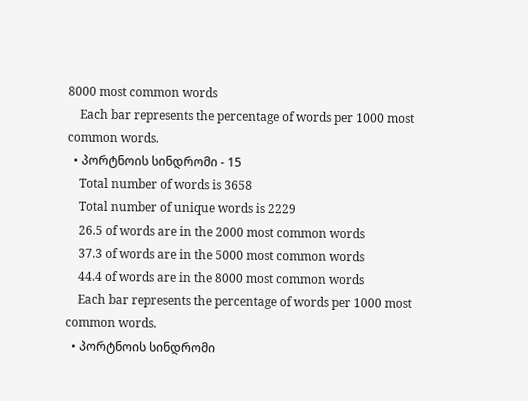8000 most common words
    Each bar represents the percentage of words per 1000 most common words.
  • პორტნოის სინდრომი - 15
    Total number of words is 3658
    Total number of unique words is 2229
    26.5 of words are in the 2000 most common words
    37.3 of words are in the 5000 most common words
    44.4 of words are in the 8000 most common words
    Each bar represents the percentage of words per 1000 most common words.
  • პორტნოის სინდრომი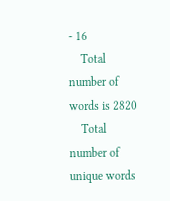- 16
    Total number of words is 2820
    Total number of unique words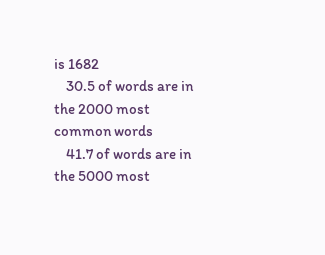is 1682
    30.5 of words are in the 2000 most common words
    41.7 of words are in the 5000 most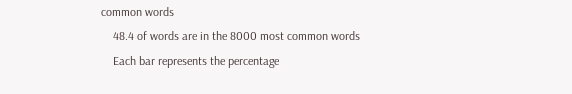common words
    48.4 of words are in the 8000 most common words
    Each bar represents the percentage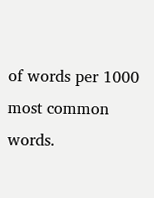of words per 1000 most common words.